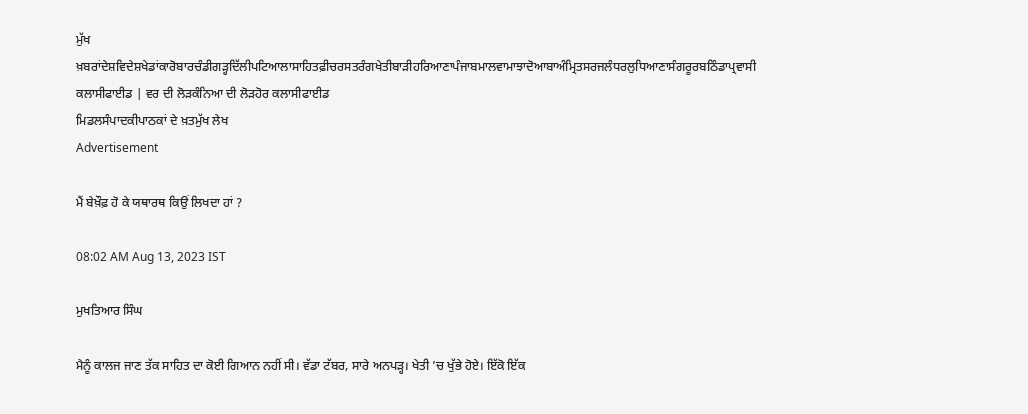ਮੁੱਖ ਖ਼ਬਰਾਂਦੇਸ਼ਵਿਦੇਸ਼ਖੇਡਾਂਕਾਰੋਬਾਰਚੰਡੀਗੜ੍ਹਦਿੱਲੀਪਟਿਆਲਾਸਾਹਿਤਫ਼ੀਚਰਸਤਰੰਗਖੇਤੀਬਾੜੀਹਰਿਆਣਾਪੰਜਾਬਮਾਲਵਾਮਾਝਾਦੋਆਬਾਅੰਮ੍ਰਿਤਸਰਜਲੰਧਰਲੁਧਿਆਣਾਸੰਗਰੂਰਬਠਿੰਡਾਪ੍ਰਵਾਸੀ
ਕਲਾਸੀਫਾਈਡ | ਵਰ ਦੀ ਲੋੜਕੰਨਿਆ ਦੀ ਲੋੜਹੋਰ ਕਲਾਸੀਫਾਈਡ
ਮਿਡਲਸੰਪਾਦਕੀਪਾਠਕਾਂ ਦੇ ਖ਼ਤਮੁੱਖ ਲੇਖ
Advertisement

ਮੈਂ ਬੇਖ਼ੌਫ਼ ਹੋ ਕੇ ਯਥਾਰਥ ਕਿਉਂ ਲਿਖਦਾ ਹਾਂ ?

08:02 AM Aug 13, 2023 IST

ਮੁਖਤਿਆਰ ਸਿੰਘ

ਮੈਨੂੰ ਕਾਲਜ ਜਾਣ ਤੱਕ ਸਾਹਿਤ ਦਾ ਕੋਈ ਗਿਆਨ ਨਹੀਂ ਸੀ। ਵੱਡਾ ਟੱਬਰ, ਸਾਰੇ ਅਨਪੜ੍ਹ। ਖੇਤੀ ’ਚ ਖੁੱਭੇ ਹੋਏ। ਇੱਕੋ ਇੱਕ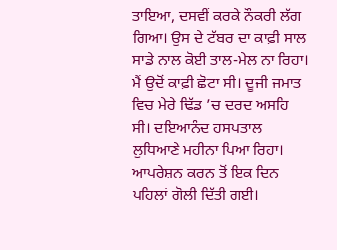ਤਾਇਆ, ਦਸਵੀਂ ਕਰਕੇ ਨੌਕਰੀ ਲੱਗ ਗਿਆ। ਉਸ ਦੇ ਟੱਬਰ ਦਾ ਕਾਫ਼ੀ ਸਾਲ ਸਾਡੇ ਨਾਲ ਕੋਈ ਤਾਲ-ਮੇਲ ਨਾ ਰਿਹਾ। ਮੈਂ ਉਦੋਂ ਕਾਫ਼ੀ ਛੋਟਾ ਸੀ। ਦੂਜੀ ਜਮਾਤ ਵਿਚ ਮੇਰੇ ਢਿੱਡ ’ਚ ਦਰਦ ਅਸਹਿ ਸੀ। ਦਇਆਨੰਦ ਹਸਪਤਾਲ ਲੁਧਿਆਣੇ ਮਹੀਨਾ ਪਿਆ ਰਿਹਾ। ਆਪਰੇਸ਼ਨ ਕਰਨ ਤੋਂ ਇਕ ਦਿਨ ਪਹਿਲਾਂ ਗੋਲੀ ਦਿੱਤੀ ਗਈ।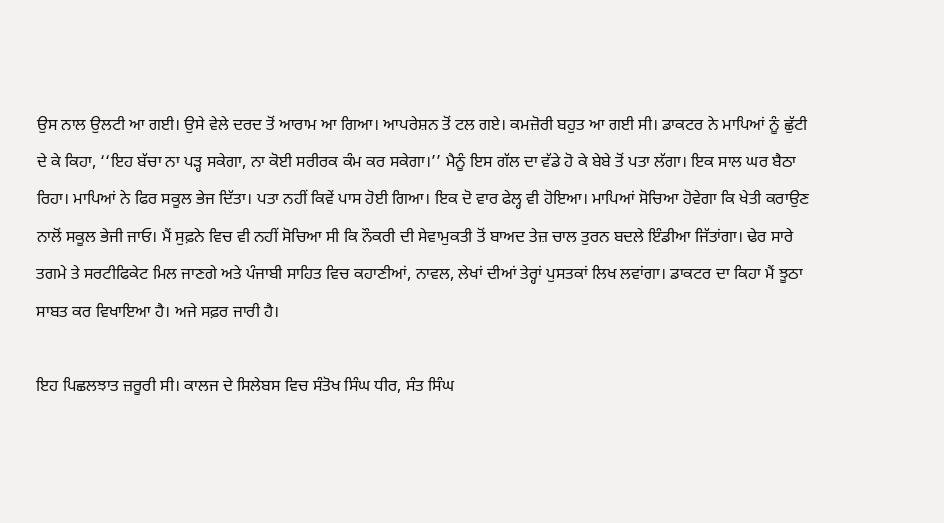ਉਸ ਨਾਲ ਉਲਟੀ ਆ ਗਈ। ਉਸੇ ਵੇਲੇ ਦਰਦ ਤੋਂ ਆਰਾਮ ਆ ਗਿਆ। ਆਪਰੇਸ਼ਨ ਤੋਂ ਟਲ ਗਏ। ਕਮਜ਼ੋਰੀ ਬਹੁਤ ਆ ਗਈ ਸੀ। ਡਾਕਟਰ ਨੇ ਮਾਪਿਆਂ ਨੂੰ ਛੁੱਟੀ ਦੇ ਕੇ ਕਿਹਾ, ‘‘ਇਹ ਬੱਚਾ ਨਾ ਪੜ੍ਹ ਸਕੇਗਾ, ਨਾ ਕੋਈ ਸਰੀਰਕ ਕੰਮ ਕਰ ਸਕੇਗਾ।’’ ਮੈਨੂੰ ਇਸ ਗੱਲ ਦਾ ਵੱਡੇ ਹੋ ਕੇ ਬੇਬੇ ਤੋਂ ਪਤਾ ਲੱਗਾ। ਇਕ ਸਾਲ ਘਰ ਬੈਠਾ ਰਿਹਾ। ਮਾਪਿਆਂ ਨੇ ਫਿਰ ਸਕੂਲ ਭੇਜ ਦਿੱਤਾ। ਪਤਾ ਨਹੀਂ ਕਿਵੇਂ ਪਾਸ ਹੋਈ ਗਿਆ। ਇਕ ਦੋ ਵਾਰ ਫੇਲ੍ਹ ਵੀ ਹੋਇਆ। ਮਾਪਿਆਂ ਸੋਚਿਆ ਹੋਵੇਗਾ ਕਿ ਖੇਤੀ ਕਰਾਉਣ ਨਾਲੋਂ ਸਕੂਲ ਭੇਜੀ ਜਾਓ। ਮੈਂ ਸੁਫ਼ਨੇ ਵਿਚ ਵੀ ਨਹੀਂ ਸੋਚਿਆ ਸੀ ਕਿ ਨੌਕਰੀ ਦੀ ਸੇਵਾਮੁਕਤੀ ਤੋਂ ਬਾਅਦ ਤੇਜ਼ ਚਾਲ ਤੁਰਨ ਬਦਲੇ ਇੰਡੀਆ ਜਿੱਤਾਂਗਾ। ਢੇਰ ਸਾਰੇ ਤਗਮੇ ਤੇ ਸਰਟੀਫਿਕੇਟ ਮਿਲ ਜਾਣਗੇ ਅਤੇ ਪੰਜਾਬੀ ਸਾਹਿਤ ਵਿਚ ਕਹਾਣੀਆਂ, ਨਾਵਲ, ਲੇਖਾਂ ਦੀਆਂ ਤੇਰ੍ਹਾਂ ਪੁਸਤਕਾਂ ਲਿਖ ਲਵਾਂਗਾ। ਡਾਕਟਰ ਦਾ ਕਿਹਾ ਮੈਂ ਝੂਠਾ ਸਾਬਤ ਕਰ ਵਿਖਾਇਆ ਹੈ। ਅਜੇ ਸਫ਼ਰ ਜਾਰੀ ਹੈ।

ਇਹ ਪਿਛਲਝਾਤ ਜ਼ਰੂਰੀ ਸੀ। ਕਾਲਜ ਦੇ ਸਿਲੇਬਸ ਵਿਚ ਸੰਤੋਖ ਸਿੰਘ ਧੀਰ, ਸੰਤ ਸਿੰਘ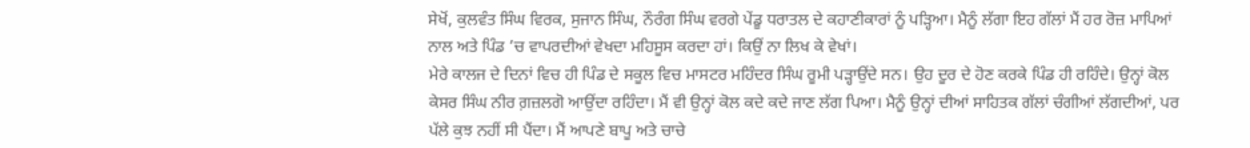ਸੇਖੋਂ, ਕੁਲਵੰਤ ਸਿੰਘ ਵਿਰਕ, ਸੁਜਾਨ ਸਿੰਘ, ਨੌਰੰਗ ਸਿੰਘ ਵਰਗੇ ਪੇਂਡੂ ਧਰਾਤਲ ਦੇ ਕਹਾਣੀਕਾਰਾਂ ਨੂੰ ਪੜ੍ਹਿਆ। ਮੈਨੂੰ ਲੱਗਾ ਇਹ ਗੱਲਾਂ ਮੈਂ ਹਰ ਰੋਜ਼ ਮਾਪਿਆਂ ਨਾਲ ਅਤੇ ਪਿੰਡ ’ਚ ਵਾਪਰਦੀਆਂ ਵੇਖਦਾ ਮਹਿਸੂਸ ਕਰਦਾ ਹਾਂ। ਕਿਉਂ ਨਾ ਲਿਖ ਕੇ ਵੇਖਾਂ।
ਮੇਰੇ ਕਾਲਜ ਦੇ ਦਿਨਾਂ ਵਿਚ ਹੀ ਪਿੰਡ ਦੇ ਸਕੂਲ ਵਿਚ ਮਾਸਟਰ ਮਹਿੰਦਰ ਸਿੰਘ ਰੂਮੀ ਪੜ੍ਹਾਉਂਦੇ ਸਨ। ਉਹ ਦੂਰ ਦੇ ਹੋਣ ਕਰਕੇ ਪਿੰਡ ਹੀ ਰਹਿੰਦੇ। ਉਨ੍ਹਾਂ ਕੋਲ ਕੇਸਰ ਸਿੰਘ ਨੀਰ ਗ਼ਜ਼ਲਗੋ ਆਉਂਦਾ ਰਹਿੰਦਾ। ਮੈਂ ਵੀ ਉਨ੍ਹਾਂ ਕੋਲ ਕਦੇ ਕਦੇ ਜਾਣ ਲੱਗ ਪਿਆ। ਮੈਨੂੰ ਉਨ੍ਹਾਂ ਦੀਆਂ ਸਾਹਿਤਕ ਗੱਲਾਂ ਚੰਗੀਆਂ ਲੱਗਦੀਆਂ, ਪਰ ਪੱਲੇ ਕੁਝ ਨਹੀਂ ਸੀ ਪੈਂਦਾ। ਮੈਂ ਆਪਣੇ ਬਾਪੂ ਅਤੇ ਚਾਚੇ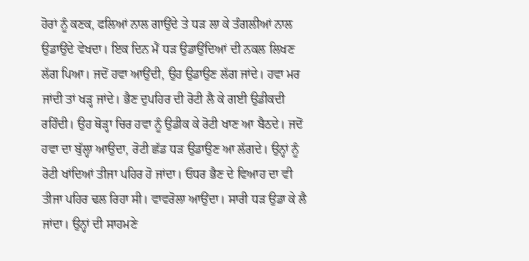ਹੋਰਾਂ ਨੂੰ ਕਣਕ, ਫਲਿਆਂ ਨਾਲ ਗਾਉਂਦੇ ਤੇ ਧੜ ਲਾ ਕੇ ਤੰਗਲੀਆਂ ਨਾਲ ਉਡਾਉਂਦੇ ਵੇਖਦਾ। ਇਕ ਦਿਨ ਮੈਂ ਧੜ ਉਡਾਉਂਦਿਆਂ ਦੀ ਨਕਲ ਲਿਖਣ ਲੱਗ ਪਿਆ। ਜਦੋਂ ਹਵਾ ਆਉਂਦੀ, ਉਹ ਉਡਾਉਣ ਲੱਗ ਜਾਂਦੇ। ਹਵਾ ਮਰ ਜਾਂਦੀ ਤਾਂ ਖੜ੍ਹ ਜਾਂਦੇ। ਭੈਣ ਦੁਪਹਿਰ ਦੀ ਰੋਟੀ ਲੈ ਕੇ ਗਈ ਉਡੀਕਦੀ ਰਹਿੰਦੀ। ਉਹ ਥੋੜ੍ਹਾ ਚਿਰ ਹਵਾ ਨੂੰ ਉਡੀਕ ਕੇ ਰੋਟੀ ਖਾਣ ਆ ਬੈਠਦੇ। ਜਦੋਂ ਹਵਾ ਦਾ ਬੁੱਲ੍ਹਾ ਆਉਦਾ, ਰੋਟੀ ਛੱਡ ਧੜ ਉਡਾਉਣ ਆ ਲੱਗਦੇ। ਉਨ੍ਹਾਂ ਨੂੰ ਰੋਟੀ ਖਾਂਦਿਆਂ ਤੀਜਾ ਪਹਿਰ ਹੋ ਜਾਂਦਾ। ਓਧਰ ਭੈਣ ਦੇ ਵਿਆਹ ਦਾ ਵੀ ਤੀਜਾ ਪਹਿਰ ਢਲ ਰਿਹਾ ਸੀ। ਵਾਵਰੋਲਾ ਆਉਂਦਾ। ਸਾਰੀ ਧੜ ਉਡਾ ਕੇ ਲੈ ਜਾਂਦਾ। ਉਨ੍ਹਾਂ ਦੀ ਸਾਹਮਣੇ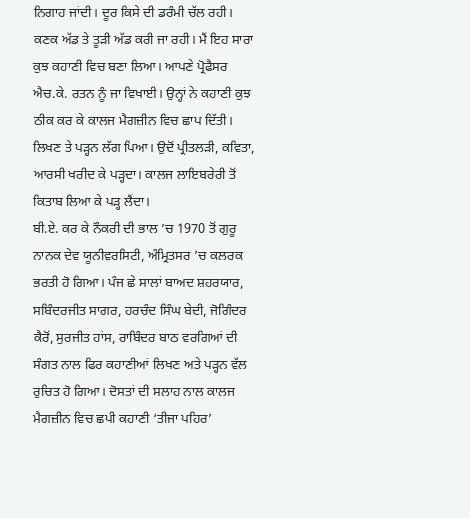ਨਿਗਾਹ ਜਾਂਦੀ। ਦੂਰ ਕਿਸੇ ਦੀ ਡਰੰਮੀ ਚੱਲ ਰਹੀ। ਕਣਕ ਅੱਡ ਤੇ ਤੂੜੀ ਅੱਡ ਕਰੀ ਜਾ ਰਹੀ। ਮੈਂ ਇਹ ਸਾਰਾ ਕੁਝ ਕਹਾਣੀ ਵਿਚ ਬਣਾ ਲਿਆ। ਆਪਣੇ ਪ੍ਰੋਫੈਸਰ ਐਚ.ਕੇ. ਰਤਨ ਨੂੰ ਜਾ ਵਿਖਾਈ। ਉਨ੍ਹਾਂ ਨੇ ਕਹਾਣੀ ਕੁਝ ਠੀਕ ਕਰ ਕੇ ਕਾਲਜ ਮੈਗਜ਼ੀਨ ਵਿਚ ਛਾਪ ਦਿੱਤੀ। ਲਿਖਣ ਤੇ ਪੜ੍ਹਨ ਲੱਗ ਪਿਆ। ਉਦੋਂ ਪ੍ਰੀਤਲੜੀ, ਕਵਿਤਾ, ਆਰਸੀ ਖਰੀਦ ਕੇ ਪੜ੍ਹਦਾ। ਕਾਲਜ ਲਾਇਬਰੇਰੀ ਤੋਂ ਕਿਤਾਬ ਲਿਆ ਕੇ ਪੜ੍ਹ ਲੈਂਦਾ।
ਬੀ.ਏ. ਕਰ ਕੇ ਨੌਕਰੀ ਦੀ ਭਾਲ ’ਚ 1970 ਤੋਂ ਗੁਰੂ ਨਾਨਕ ਦੇਵ ਯੂਨੀਵਰਸਿਟੀ, ਅੰਮ੍ਰਿਤਸਰ ’ਚ ਕਲਰਕ ਭਰਤੀ ਹੋ ਗਿਆ। ਪੰਜ ਛੇ ਸਾਲਾਂ ਬਾਅਦ ਸ਼ਹਰਯਾਰ, ਸਬਿੰਦਰਜੀਤ ਸਾਗਰ, ਹਰਚੰਦ ਸਿੰਘ ਬੇਦੀ, ਜੋਗਿੰਦਰ ਕੈਰੋਂ, ਸੁਰਜੀਤ ਹਾਂਸ, ਰਾਬਿੰਦਰ ਬਾਠ ਵਰਗਿਆਂ ਦੀ ਸੰਗਤ ਨਾਲ ਫਿਰ ਕਹਾਣੀਆਂ ਲਿਖਣ ਅਤੇ ਪੜ੍ਹਨ ਵੱਲ ਰੁਚਿਤ ਹੋ ਗਿਆ। ਦੋਸਤਾਂ ਦੀ ਸਲਾਹ ਨਾਲ ਕਾਲਜ ਮੈਗਜ਼ੀਨ ਵਿਚ ਛਪੀ ਕਹਾਣੀ ‘ਤੀਜਾ ਪਹਿਰ’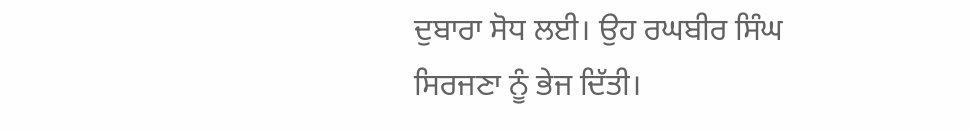ਦੁਬਾਰਾ ਸੋਧ ਲਈ। ਉਹ ਰਘਬੀਰ ਸਿੰਘ ਸਿਰਜਣਾ ਨੂੰ ਭੇਜ ਦਿੱਤੀ।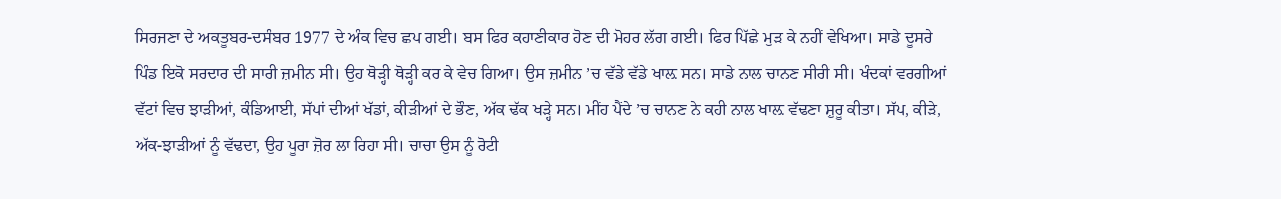ਸਿਰਜਣਾ ਦੇ ਅਕਤੂਬਰ-ਦਸੰਬਰ 1977 ਦੇ ਅੰਕ ਵਿਚ ਛਪ ਗਈ। ਬਸ ਫਿਰ ਕਹਾਣੀਕਾਰ ਹੋਣ ਦੀ ਮੋਹਰ ਲੱਗ ਗਈ। ਫਿਰ ਪਿੱਛੇ ਮੁੜ ਕੇ ਨਹੀਂ ਵੇਖਿਆ। ਸਾਡੇ ਦੂਸਰੇ ਪਿੰਡ ਇਕੋ ਸਰਦਾਰ ਦੀ ਸਾਰੀ ਜ਼ਮੀਨ ਸੀ। ਉਹ ਥੋੜ੍ਹੀ ਥੋੜ੍ਹੀ ਕਰ ਕੇ ਵੇਚ ਗਿਆ। ਉਸ ਜ਼ਮੀਨ ’ਚ ਵੱਡੇ ਵੱਡੇ ਖਾਲ਼ ਸਨ। ਸਾਡੇ ਨਾਲ ਚਾਨਣ ਸੀਰੀ ਸੀ। ਖੰਦਕਾਂ ਵਰਗੀਆਂ ਵੱਟਾਂ ਵਿਚ ਝਾੜੀਆਂ, ਕੰਡਿਆਈ, ਸੱਪਾਂ ਦੀਆਂ ਖੱਡਾਂ, ਕੀੜੀਆਂ ਦੇ ਭੌਣ, ਅੱਕ ਢੱਕ ਖੜ੍ਹੇ ਸਨ। ਮੀਂਹ ਪੈਂਦੇ ’ਚ ਚਾਨਣ ਨੇ ਕਹੀ ਨਾਲ ਖਾਲ਼ ਵੱਢਣਾ ਸ਼ੁਰੂ ਕੀਤਾ। ਸੱਪ, ਕੀੜੇ, ਅੱਕ-ਝਾੜੀਆਂ ਨੂੰ ਵੱਢਦਾ, ਉਹ ਪੂਰਾ ਜ਼ੋਰ ਲਾ ਰਿਹਾ ਸੀ। ਚਾਚਾ ਉਸ ਨੂੰ ਰੋਟੀ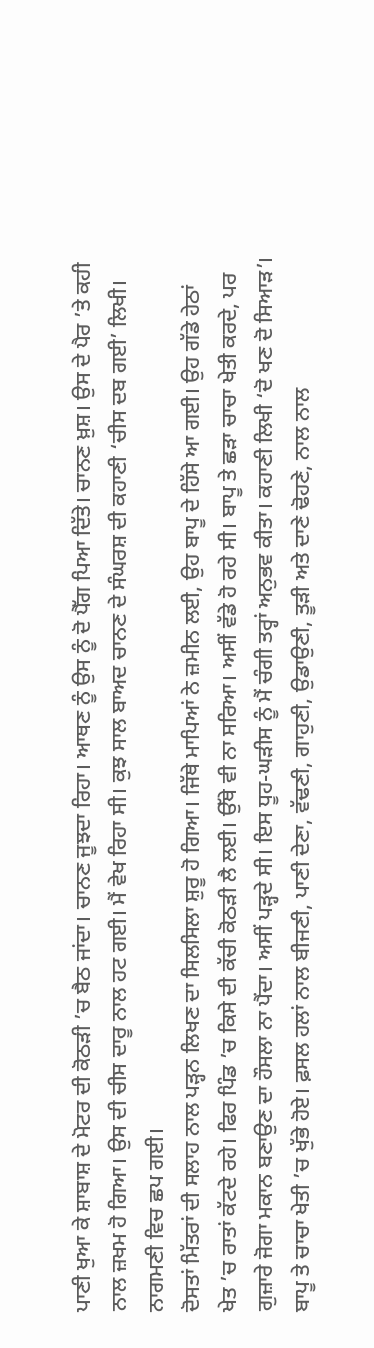ਪਾਣੀ ਖੁਆ ਕੇ ਸ਼ਾਬਾਸ਼ ਦੇ ਮੋਟਰ ਦੀ ਕੋਠੜੀ ’ਚ ਬੈਠ ਜਾਂਦਾ। ਚਾਨਣ ਜੂਝਦਾ ਰਿਹਾ। ਆਥਣ ਨੂੰ ਉਸ ਨੂੰ ਦੋ ਪੈੱਗ ਪਿਆ ਦਿੱਤੇ। ਚਾਨਣ ਖ਼ੁਸ਼। ਉਸ ਦੇ ਪੈਰ ’ਤੇ ਕਹੀ ਨਾਲ ਜ਼ਖਮ ਹੋ ਗਿਆ। ਉਸ ਦੀ ਚੀਸ ਦਾਰੂ ਨਾਲ ਹਟ ਗਈ। ਮੈਂ ਵੇਖ ਰਿਹਾ ਸੀ। ਕੁਝ ਸਾਲ ਬਾਅਦ ਚਾਨਣ ਦੇ ਸੰਘਰਸ਼ ਦੀ ਕਹਾਣੀ ‘ਚੀਸ ਦਬ ਗਈ’ ਲਿਖੀ। ਨਾਗਮਣੀ ਵਿਚ ਛਪ ਗਈ।
ਦੋਸਤਾਂ ਮਿੱਤਰਾਂ ਦੀ ਸਲਾਹ ਨਾਲ ਪੜ੍ਹਨ ਲਿਖਣ ਦਾ ਸਿਲਸਿਲਾ ਸ਼ੁਰੂ ਹੋ ਗਿਆ। ਜਿੱਥੇ ਮਾਪਿਆਂ ਨੇ ਜ਼ਮੀਨ ਲਈ, ਉਹ ਬਾਪੂ ਦੇ ਹਿੱਸੇ ਆ ਗਈ। ਉਹ ਗੱਡੇ ਹੇਠਾਂ ਖੇਤ ’ਚ ਰਾਤਾਂ ਕੱਟਦੇ ਰਹੇ। ਫਿਰ ਪਿੰਡ ’ਚ ਕਿਸੇ ਦੀ ਕੱਚੀ ਕੋਠੜੀ ਲੈ ਲਈ। ਉੱਥੇ ਵੀ ਨਾ ਸਰਿਆ। ਅਸੀਂ ਵੱਡੇ ਹੋ ਰਹੇ ਸੀ। ਬਾਪੂ ਤੇ ਛੜਾ ਚਾਚਾ ਖੇਤੀ ਕਰਦੇ, ਪਰ ਗੁਜ਼ਾਰੇ ਜੋਗਾ ਮਕਾਨ ਬਣਾਉਣ ਦਾ ਹੌਸਲਾ ਨਾ ਪੈਂਦਾ। ਅਸੀਂ ਪੜ੍ਹਦੇ ਸੀ। ਇਸ ਧੂਹ-ਘੜੀਸ ਨੂੰ ਮੈਂ ਚੰਗੀ ਤਰ੍ਹਾਂ ਅਨੁਭਵ ਕੀਤਾ। ਕਹਾਣੀ ਲਿਖੀ ‘ਦੋ ਖਣ ਦੋ ਸਿਆੜ’। ਬਾਪੂ ਤੇ ਚਾਚਾ ਖੇਤੀ ’ਚ ਖੁੱਭੇ ਹੋਏ। ਫ਼ਸਲ ਹਲਾਂ ਨਾਲ ਬੀਜਣੀ, ਪਾਣੀ ਦੇਣਾ, ਵੱਢਣੀ, ਗਾਹੁਣੀ, ਉਡਾਉਣੀ, ਤੂੜੀ ਅਤੇ ਦਾਣੇ ਢੋਹਣੇ, ਨਾਲ ਨਾਲ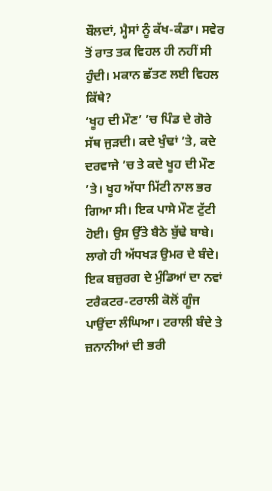ਬੌਲਦਾਂ, ਮ੍ਹੈਸਾਂ ਨੂੰ ਕੱਖ-ਕੰਡਾ। ਸਵੇਰ ਤੋਂ ਰਾਤ ਤਕ ਵਿਹਲ ਹੀ ਨਹੀਂ ਸੀ ਹੁੰਦੀ। ਮਕਾਨ ਛੱਤਣ ਲਈ ਵਿਹਲ ਕਿੱਥੇ?
‘ਖੂਹ ਦੀ ਮੌਣ’ ’ਚ ਪਿੰਡ ਦੇ ਗੋਰੇ ਸੱਥ ਜੁੜਦੀ। ਕਦੇ ਖੁੰਢਾਂ ’ਤੇ, ਕਦੇ ਦਰਵਾਜੇ ’ਚ ਤੇ ਕਦੇ ਖੂਹ ਦੀ ਮੌਣ ’ਤੇ। ਖੂਹ ਅੱਧਾ ਮਿੱਟੀ ਨਾਲ ਭਰ ਗਿਆ ਸੀ। ਇਕ ਪਾਸੇ ਮੌਣ ਟੁੱਟੀ ਹੋਈ। ਉਸ ਉੱਤੇ ਬੈਠੇ ਬੁੱਢੇ ਬਾਬੇ। ਲਾਗੇ ਹੀ ਅੱਧਖੜ ਉਮਰ ਦੇ ਬੰਦੇ। ਇਕ ਬਜ਼ੁਰਗ ਦੇ ਮੁੰਡਿਆਂ ਦਾ ਨਵਾਂ ਟਰੈਕਟਰ-ਟਰਾਲੀ ਕੋਲੋਂ ਗੂੰਜ ਪਾਉਂਦਾ ਲੰਘਿਆ। ਟਰਾਲੀ ਬੰਦੇ ਤੇ ਜ਼ਨਾਨੀਆਂ ਦੀ ਭਰੀ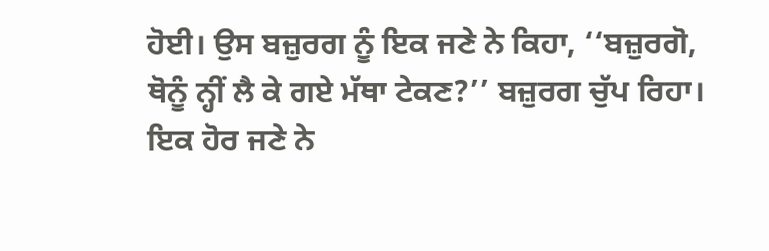ਹੋਈ। ਉਸ ਬਜ਼ੁਰਗ ਨੂੰ ਇਕ ਜਣੇ ਨੇ ਕਿਹਾ, ‘‘ਬਜ਼ੁਰਗੋ, ਥੋਨੂੰ ਨ੍ਹੀਂ ਲੈ ਕੇ ਗਏ ਮੱਥਾ ਟੇਕਣ?’’ ਬਜ਼ੁਰਗ ਚੁੱਪ ਰਿਹਾ। ਇਕ ਹੋਰ ਜਣੇ ਨੇ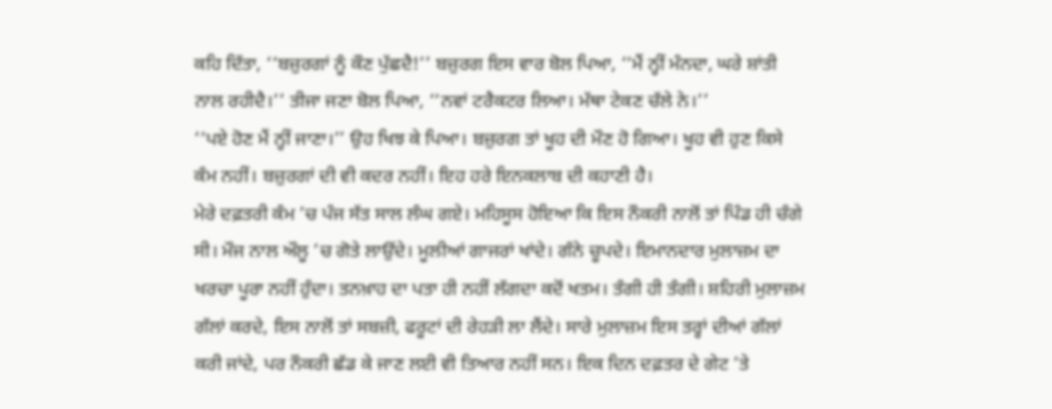ਕਹਿ ਦਿੱਤਾ, ‘‘ਬਜ਼ੁਰਗਾਂ ਨੂੰ ਕੌਣ ਪੁੱਛਦੈ!’’ ਬਜ਼ੁਰਗ ਇਸ ਵਾਰ ਬੋਲ ਪਿਆ, ‘‘ਮੈਂ ਨ੍ਹੀਂ ਮੰਨਦਾ, ਘਰੇ ਸ਼ਾਂਤੀ ਨਾਲ ਰਹੀਦੈ।’’ ਤੀਜਾ ਜਣਾ ਬੋਲ ਪਿਆ, ‘‘ਨਵਾਂ ਟਰੈਕਟਰ ਲਿਆ। ਮੱਥਾ ਟੇਕਣ ਚੱਲੇ ਨੇ।’’
‘‘ਪਏ ਹੋਣ ਮੈਂ ਨ੍ਹੀਂ ਜਾਣਾ।’’ ਉਹ ਖਿਝ ਕੇ ਪਿਆ। ਬਜ਼ੁਰਗ ਤਾਂ ਖੂਹ ਦੀ ਮੌਣ ਹੋ ਗਿਆ। ਖੂਹ ਵੀ ਹੁਣ ਕਿਸੇ ਕੰਮ ਨਹੀਂ। ਬਜ਼ੁਰਗਾਂ ਦੀ ਵੀ ਕਦਰ ਨਹੀਂ। ਇਹ ਹਰੇ ਇਨਕਲਾਬ ਦੀ ਕਹਾਣੀ ਹੈ।
ਮੇਰੇ ਦਫ਼ਤਰੀ ਕੰਮ ’ਚ ਪੰਜ ਸੱਤ ਸਾਲ ਲੰਘ ਗਏ। ਮਹਿਸੂਸ ਹੋਇਆ ਕਿ ਇਸ ਨੌਕਰੀ ਨਾਲੋਂ ਤਾਂ ਪਿੰਡ ਹੀ ਚੰਗੇ ਸੀ। ਮੌਜ ਨਾਲ ਔਲੂ ’ਚ ਗੋਤੇ ਲਾਉਂਦੇ। ਮੂਲੀਆਂ ਗਾਜਰਾਂ ਖਾਂਦੇ। ਗੰਨੇ ਚੂਪਦੇ। ਇਮਾਨਦਾਰ ਮੁਲਾਜ਼ਮ ਦਾ ਖਰਚਾ ਪੂਰਾ ਨਹੀਂ ਹੁੰਦਾ। ਤਨਖ਼ਾਹ ਦਾ ਪਤਾ ਹੀ ਨਹੀਂ ਲੱਗਦਾ ਕਦੋਂ ਖਤਮ। ਤੰਗੀ ਹੀ ਤੰਗੀ। ਸ਼ਹਿਰੀ ਮੁਲਾਜ਼ਮ ਗੱਲਾਂ ਕਰਦੇ, ਇਸ ਨਾਲੋਂ ਤਾਂ ਸਬਜ਼ੀ, ਫਰੂਟਾਂ ਦੀ ਰੇਹੜੀ ਲਾ ਲੈਂਦੇ। ਸਾਰੇ ਮੁਲਾਜ਼ਮ ਇਸ ਤਰ੍ਹਾਂ ਦੀਆਂ ਗੱਲਾਂ ਕਰੀ ਜਾਂਦੇ, ਪਰ ਨੌਕਰੀ ਛੱਡ ਕੇ ਜਾਣ ਲਈ ਵੀ ਤਿਆਰ ਨਹੀਂ ਸਨ। ਇਕ ਦਿਨ ਦਫ਼ਤਰ ਦੇ ਗੇਟ ’ਤੇ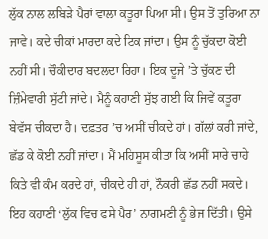ਲੁੱਕ ਨਾਲ ਲਬਿੜੇ ਪੈਰਾਂ ਵਾਲਾ ਕਤੂਰਾ ਪਿਆ ਸੀ। ਉਸ ਤੋਂ ਤੁਰਿਆ ਨਾ ਜਾਵੇ। ਕਦੇ ਚੀਕਾਂ ਮਾਰਦਾ ਕਦੇ ਟਿਕ ਜਾਂਦਾ। ਉਸ ਨੂੰ ਚੁੱਕਦਾ ਕੋਈ ਨਹੀਂ ਸੀ। ਚੌਕੀਦਾਰ ਬਦਲਦਾ ਰਿਹਾ। ਇਕ ਦੂਜੇ ’ਤੇ ਚੁੱਕਣ ਦੀ ਜ਼ਿੰਮੇਵਾਰੀ ਸੁੱਟੀ ਜਾਂਦੇ। ਮੈਨੂੰ ਕਹਾਣੀ ਸੁੱਝ ਗਈ ਕਿ ਜਿਵੇਂ ਕਤੂਰਾ ਬੇਵੱਸ ਚੀਕਦਾ ਹੈ। ਦਫ਼ਤਰ ’ਚ ਅਸੀਂ ਚੀਕਦੇ ਹਾਂ। ਗੱਲਾਂ ਕਰੀ ਜਾਂਦੇ, ਛੱਡ ਕੇ ਕੋਈ ਨਹੀਂ ਜਾਂਦਾ। ਮੈਂ ਮਹਿਸੂਸ ਕੀਤਾ ਕਿ ਅਸੀਂ ਸਾਰੇ ਚਾਹੇ ਕਿਤੇ ਵੀ ਕੰਮ ਕਰਦੇ ਹਾਂ, ਚੀਕਦੇ ਹੀ ਹਾਂ, ਨੌਕਰੀ ਛੱਡ ਨਹੀਂ ਸਕਦੇ। ਇਹ ਕਹਾਣੀ ‘ਲੁੱਕ ਵਿਚ ਫਸੇ ਪੈਰ’ ਨਾਗਮਣੀ ਨੂੰ ਭੇਜ ਦਿੱਤੀ। ਉਸੇ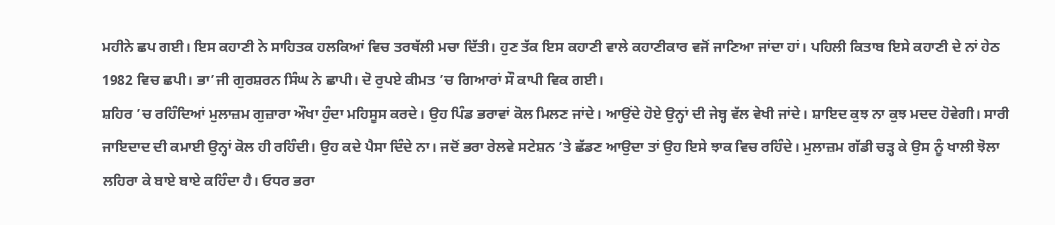ਮਹੀਨੇ ਛਪ ਗਈ। ਇਸ ਕਹਾਣੀ ਨੇ ਸਾਹਿਤਕ ਹਲਕਿਆਂ ਵਿਚ ਤਰਥੱਲੀ ਮਚਾ ਦਿੱਤੀ। ਹੁਣ ਤੱਕ ਇਸ ਕਹਾਣੀ ਵਾਲੇ ਕਹਾਣੀਕਾਰ ਵਜੋਂ ਜਾਣਿਆ ਜਾਂਦਾ ਹਾਂ। ਪਹਿਲੀ ਕਿਤਾਬ ਇਸੇ ਕਹਾਣੀ ਦੇ ਨਾਂ ਹੇਠ 1982 ਵਿਚ ਛਪੀ। ਭਾ’ਜੀ ਗੁਰਸ਼ਰਨ ਸਿੰਘ ਨੇ ਛਾਪੀ। ਦੋ ਰੁਪਏ ਕੀਮਤ ’ਚ ਗਿਆਰਾਂ ਸੌ ਕਾਪੀ ਵਿਕ ਗਈ।
ਸ਼ਹਿਰ ’ਚ ਰਹਿੰਦਿਆਂ ਮੁਲਾਜ਼ਮ ਗੁਜ਼ਾਰਾ ਔਖਾ ਹੁੰਦਾ ਮਹਿਸੂਸ ਕਰਦੇ। ਉਹ ਪਿੰਡ ਭਰਾਵਾਂ ਕੋਲ ਮਿਲਣ ਜਾਂਦੇ। ਆਉਂਦੇ ਹੋਏ ਉਨ੍ਹਾਂ ਦੀ ਜੇਬ੍ਹ ਵੱਲ ਵੇਖੀ ਜਾਂਦੇ। ਸ਼ਾਇਦ ਕੁਝ ਨਾ ਕੁਝ ਮਦਦ ਹੋਵੇਗੀ। ਸਾਰੀ ਜਾਇਦਾਦ ਦੀ ਕਮਾਈ ਉਨ੍ਹਾਂ ਕੋਲ ਹੀ ਰਹਿੰਦੀ। ਉਹ ਕਦੇ ਪੈਸਾ ਦਿੰਦੇ ਨਾ। ਜਦੋਂ ਭਰਾ ਰੇਲਵੇ ਸਟੇਸ਼ਨ ’ਤੇ ਛੱਡਣ ਆਉਦਾ ਤਾਂ ਉਹ ਇਸੇ ਝਾਕ ਵਿਚ ਰਹਿੰਦੇ। ਮੁਲਾਜ਼ਮ ਗੱਡੀ ਚੜ੍ਹ ਕੇ ਉਸ ਨੂੰ ਖਾਲੀ ਝੋਲਾ ਲਹਿਰਾ ਕੇ ਬਾਏ ਬਾਏ ਕਹਿੰਦਾ ਹੈ। ਓਧਰ ਭਰਾ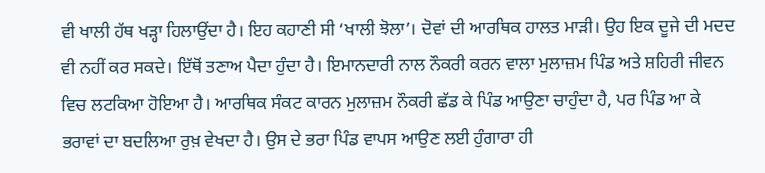ਵੀ ਖਾਲੀ ਹੱਥ ਖੜ੍ਹਾ ਹਿਲਾਉਂਦਾ ਹੈ। ਇਹ ਕਹਾਣੀ ਸੀ ‘ਖਾਲੀ ਝੋਲਾ’। ਦੋਵਾਂ ਦੀ ਆਰਥਿਕ ਹਾਲਤ ਮਾੜੀ। ਉਹ ਇਕ ਦੂਜੇ ਦੀ ਮਦਦ ਵੀ ਨਹੀਂ ਕਰ ਸਕਦੇ। ਇੱਥੋਂ ਤਣਾਅ ਪੈਦਾ ਹੁੰਦਾ ਹੈ। ਇਮਾਨਦਾਰੀ ਨਾਲ ਨੌਕਰੀ ਕਰਨ ਵਾਲਾ ਮੁਲਾਜ਼ਮ ਪਿੰਡ ਅਤੇ ਸ਼ਹਿਰੀ ਜੀਵਨ ਵਿਚ ਲਟਕਿਆ ਹੋਇਆ ਹੈ। ਆਰਥਿਕ ਸੰਕਟ ਕਾਰਨ ਮੁਲਾਜ਼ਮ ਨੌਕਰੀ ਛੱਡ ਕੇ ਪਿੰਡ ਆਉਣਾ ਚਾਹੁੰਦਾ ਹੈ, ਪਰ ਪਿੰਡ ਆ ਕੇ ਭਰਾਵਾਂ ਦਾ ਬਦਲਿਆ ਰੁਖ਼ ਵੇਖਦਾ ਹੈ। ਉਸ ਦੇ ਭਰਾ ਪਿੰਡ ਵਾਪਸ ਆਉਣ ਲਈ ਹੁੰਗਾਰਾ ਹੀ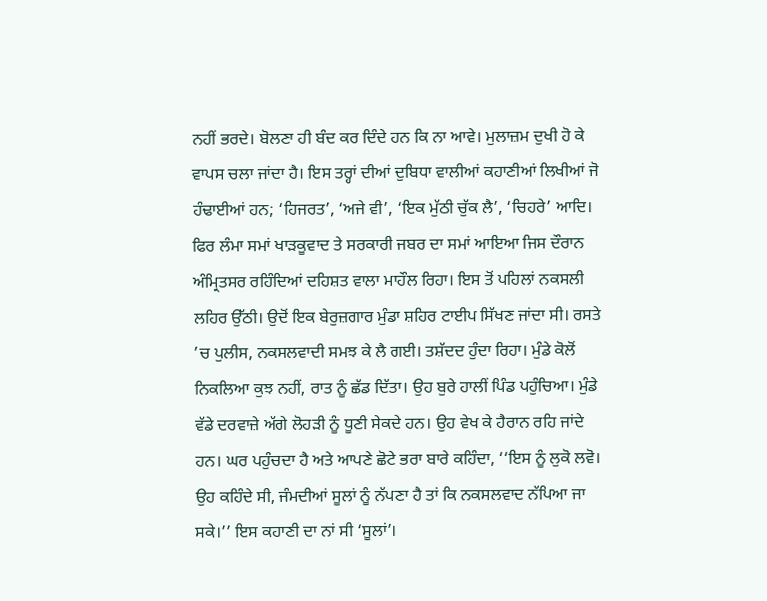ਨਹੀਂ ਭਰਦੇ। ਬੋਲਣਾ ਹੀ ਬੰਦ ਕਰ ਦਿੰਦੇ ਹਨ ਕਿ ਨਾ ਆਵੇ। ਮੁਲਾਜ਼ਮ ਦੁਖੀ ਹੋ ਕੇ ਵਾਪਸ ਚਲਾ ਜਾਂਦਾ ਹੈ। ਇਸ ਤਰ੍ਹਾਂ ਦੀਆਂ ਦੁਬਿਧਾ ਵਾਲੀਆਂ ਕਹਾਣੀਆਂ ਲਿਖੀਆਂ ਜੋ ਹੰਢਾਈਆਂ ਹਨ; ‘ਹਿਜਰਤ’, ‘ਅਜੇ ਵੀ’, ‘ਇਕ ਮੁੱਠੀ ਚੁੱਕ ਲੈ’, ‘ਚਿਹਰੇ’ ਆਦਿ।
ਫਿਰ ਲੰਮਾ ਸਮਾਂ ਖਾੜਕੂਵਾਦ ਤੇ ਸਰਕਾਰੀ ਜਬਰ ਦਾ ਸਮਾਂ ਆਇਆ ਜਿਸ ਦੌਰਾਨ ਅੰਮ੍ਰਿਤਸਰ ਰਹਿੰਦਿਆਂ ਦਹਿਸ਼ਤ ਵਾਲਾ ਮਾਹੌਲ ਰਿਹਾ। ਇਸ ਤੋਂ ਪਹਿਲਾਂ ਨਕਸਲੀ ਲਹਿਰ ਉੱਠੀ। ਉਦੋਂ ਇਕ ਬੇਰੁਜ਼ਗਾਰ ਮੁੰਡਾ ਸ਼ਹਿਰ ਟਾਈਪ ਸਿੱਖਣ ਜਾਂਦਾ ਸੀ। ਰਸਤੇ ’ਚ ਪੁਲੀਸ, ਨਕਸਲਵਾਦੀ ਸਮਝ ਕੇ ਲੈ ਗਈ। ਤਸ਼ੱਦਦ ਹੁੰਦਾ ਰਿਹਾ। ਮੁੰਡੇ ਕੋਲੋਂ ਨਿਕਲਿਆ ਕੁਝ ਨਹੀਂ, ਰਾਤ ਨੂੰ ਛੱਡ ਦਿੱਤਾ। ਉਹ ਬੁਰੇ ਹਾਲੀਂ ਪਿੰਡ ਪਹੁੰਚਿਆ। ਮੁੰਡੇ ਵੱਡੇ ਦਰਵਾਜ਼ੇ ਅੱਗੇ ਲੋਹੜੀ ਨੂੰ ਧੂਣੀ ਸੇਕਦੇ ਹਨ। ਉਹ ਵੇਖ ਕੇ ਹੈਰਾਨ ਰਹਿ ਜਾਂਦੇ ਹਨ। ਘਰ ਪਹੁੰਚਦਾ ਹੈ ਅਤੇ ਆਪਣੇ ਛੋਟੇ ਭਰਾ ਬਾਰੇ ਕਹਿੰਦਾ, ‘‘ਇਸ ਨੂੰ ਲੁਕੋ ਲਵੋ। ਉਹ ਕਹਿੰਦੇ ਸੀ, ਜੰਮਦੀਆਂ ਸੂਲਾਂ ਨੂੰ ਨੱਪਣਾ ਹੈ ਤਾਂ ਕਿ ਨਕਸਲਵਾਦ ਨੱਪਿਆ ਜਾ ਸਕੇ।’’ ਇਸ ਕਹਾਣੀ ਦਾ ਨਾਂ ਸੀ ‘ਸੂਲਾਂ’।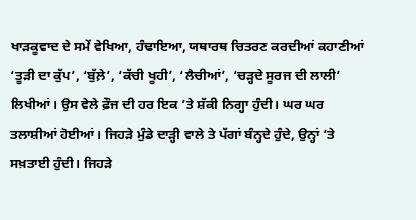ਖਾੜਕੂਵਾਦ ਦੇ ਸਮੇਂ ਵੇਖਿਆ, ਹੰਢਾਇਆ, ਯਥਾਰਥ ਚਿਤਰਣ ਕਰਦੀਆਂ ਕਹਾਣੀਆਂ ‘ਤੂੜੀ ਦਾ ਕੁੱਪ’, ‘ਬੁੱਲ਼ੇ’, ‘ਕੱਚੀ ਖੂਹੀ’, ‘ਲੈਚੀਆਂ’, ‘ਚੜ੍ਹਦੇ ਸੂਰਜ ਦੀ ਲਾਲੀ’ ਲਿਖੀਆਂ। ਉਸ ਵੇਲੇ ਫ਼ੌਜ ਦੀ ਹਰ ਇਕ ’ਤੇ ਸ਼ੱਕੀ ਨਿਗ੍ਹਾ ਹੁੰਦੀ। ਘਰ ਘਰ ਤਲਾਸ਼ੀਆਂ ਹੋਈਆਂ। ਜਿਹੜੇ ਮੁੰਡੇ ਦਾੜ੍ਹੀ ਵਾਲੇ ਤੇ ਪੱਗਾਂ ਬੰਨ੍ਹਦੇ ਹੁੰਦੇ, ਉਨ੍ਹਾਂ ’ਤੇ ਸਖ਼ਤਾਈ ਹੁੰਦੀ। ਜਿਹੜੇ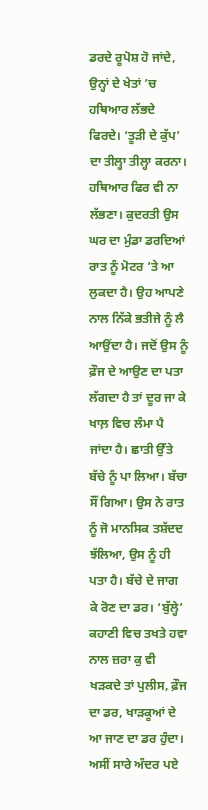ਡਰਦੇ ਰੂਪੋਸ਼ ਹੋ ਜਾਂਦੇ, ਉਨ੍ਹਾਂ ਦੇ ਖੇਤਾਂ ’ਚ ਹਥਿਆਰ ਲੱਭਦੇ ਫਿਰਦੇ। ‘ਤੂੜੀ ਦੇ ਕੁੱਪ’ ਦਾ ਤੀਲ੍ਹਾ ਤੀਲ੍ਹਾ ਕਰਨਾ। ਹਥਿਆਰ ਫਿਰ ਵੀ ਨਾ ਲੱਭਣਾ। ਕੁਦਰਤੀ ਉਸ ਘਰ ਦਾ ਮੁੰਡਾ ਡਰਦਿਆਂ ਰਾਤ ਨੂੰ ਮੋਟਰ ’ਤੇ ਆ ਲੁਕਦਾ ਹੈ। ਉਹ ਆਪਣੇ ਨਾਲ ਨਿੱਕੇ ਭਤੀਜੇ ਨੂੰ ਲੈ ਆਉਂਦਾ ਹੈ। ਜਦੋਂ ਉਸ ਨੂੰ ਫ਼ੌਜ ਦੇ ਆਉਣ ਦਾ ਪਤਾ ਲੱਗਦਾ ਹੈ ਤਾਂ ਦੂਰ ਜਾ ਕੇ ਖਾਲ਼ ਵਿਚ ਲੰਮਾ ਪੈ ਜਾਂਦਾ ਹੈ। ਛਾਤੀ ਉੱਤੇ ਬੱਚੇ ਨੂੰ ਪਾ ਲਿਆ। ਬੱਚਾ ਸੌਂ ਗਿਆ। ਉਸ ਨੇ ਰਾਤ ਨੂੰ ਜੋ ਮਾਨਸਿਕ ਤਸ਼ੱਦਦ ਝੱਲਿਆ, ਉਸ ਨੂੰ ਹੀ ਪਤਾ ਹੈ। ਬੱਚੇ ਦੇ ਜਾਗ ਕੇ ਰੋਣ ਦਾ ਡਰ। ‘ਬੁੱਲ੍ਹੇ’ ਕਹਾਣੀ ਵਿਚ ਤਖਤੇ ਹਵਾ ਨਾਲ ਜ਼ਰਾ ਕੁ ਵੀ ਖੜਕਦੇ ਤਾਂ ਪੁਲੀਸ, ਫ਼ੌਜ ਦਾ ਡਰ, ਖਾੜਕੂਆਂ ਦੇ ਆ ਜਾਣ ਦਾ ਡਰ ਹੁੰਦਾ। ਅਸੀਂ ਸਾਰੇ ਅੰਦਰ ਪਏ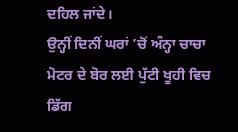ਦਹਿਲ ਜਾਂਦੇ।
ਉਨ੍ਹੀਂ ਦਿਨੀਂ ਘਰਾਂ ’ਚੋਂ ਅੰਨ੍ਹਾ ਚਾਚਾ ਮੋਟਰ ਦੇ ਬੋਰ ਲਈ ਪੁੱਟੀ ਖੂਹੀ ਵਿਚ ਡਿੱਗ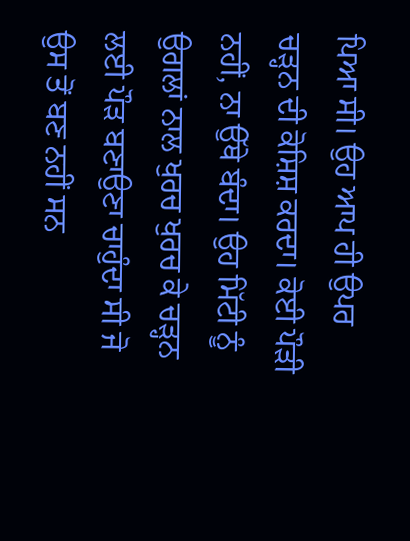ਪਿਆ ਸੀ। ਉਹ ਆਪ ਹੀ ਉਪਰ ਚੜ੍ਹਨ ਦੀ ਕੋਸ਼ਿਸ਼ ਕਰਦਾ। ਕੋਈ ਪੌੜੀ ਨਹੀਂ, ਨਾ ਉੱਥੇ ਬੰਦਾ। ਉਹ ਮਿੱਟੀ ਨੂੰ ਉਗਲਾਂ ਨਾਲ ਖੁਰਚ ਖੁਰਚ ਕੇ ਚੜ੍ਹਨ ਲਈ ਪੌੜ ਬਣਾਉਣਾ ਚਾਹੁੰਦਾ ਸੀ ਜੋ ਉਸ ਤੋਂ ਬਣ ਨਹੀਂ ਸਨ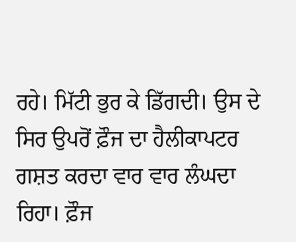ਰਹੇ। ਮਿੱਟੀ ਭੁਰ ਕੇ ਡਿੱਗਦੀ। ਉਸ ਦੇ ਸਿਰ ਉਪਰੋਂ ਫ਼ੌਜ ਦਾ ਹੈਲੀਕਾਪਟਰ ਗਸ਼ਤ ਕਰਦਾ ਵਾਰ ਵਾਰ ਲੰਘਦਾ ਰਿਹਾ। ਫ਼ੌਜ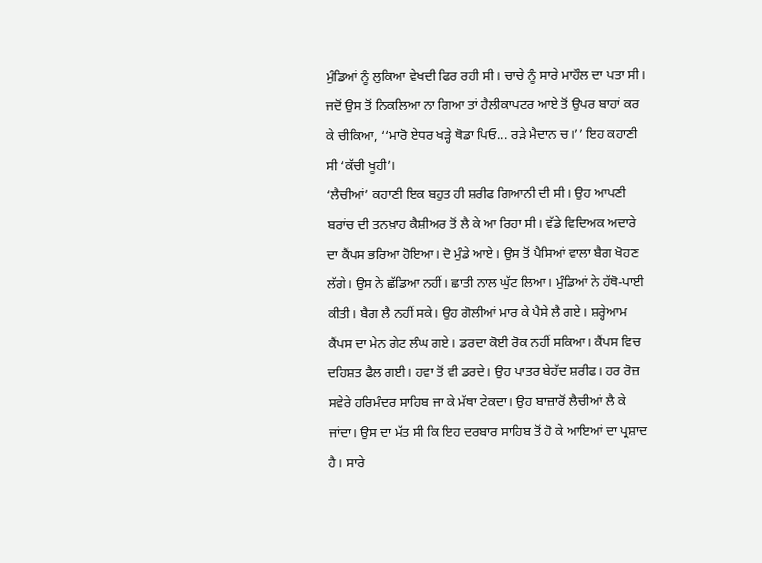ਮੁੰਡਿਆਂ ਨੂੰ ਲੁਕਿਆ ਵੇਖਦੀ ਫਿਰ ਰਹੀ ਸੀ। ਚਾਚੇ ਨੂੰ ਸਾਰੇ ਮਾਹੌਲ ਦਾ ਪਤਾ ਸੀ। ਜਦੋਂ ਉਸ ਤੋਂ ਨਿਕਲਿਆ ਨਾ ਗਿਆ ਤਾਂ ਹੈਲੀਕਾਪਟਰ ਆਏ ਤੋਂ ਉਪਰ ਬਾਹਾਂ ਕਰ ਕੇ ਚੀਕਿਆ, ‘‘ਮਾਰੋ ਏਧਰ ਖੜ੍ਹੇ ਥੋਡਾ ਪਿਓ... ਰੜੇ ਮੈਦਾਨ ਚ।’’ ਇਹ ਕਹਾਣੀ ਸੀ ‘ਕੱਚੀ ਖੂਹੀ’।
‘ਲੈਚੀਆਂ’ ਕਹਾਣੀ ਇਕ ਬਹੁਤ ਹੀ ਸ਼ਰੀਫ ਗਿਆਨੀ ਦੀ ਸੀ। ਉਹ ਆਪਣੀ ਬਰਾਂਚ ਦੀ ਤਨਖ਼ਾਹ ਕੈਸ਼ੀਅਰ ਤੋਂ ਲੈ ਕੇ ਆ ਰਿਹਾ ਸੀ। ਵੱਡੇ ਵਿਦਿਅਕ ਅਦਾਰੇ ਦਾ ਕੈਂਪਸ ਭਰਿਆ ਹੋਇਆ। ਦੋ ਮੁੰਡੇ ਆਏ। ਉਸ ਤੋਂ ਪੈਸਿਆਂ ਵਾਲਾ ਬੈਗ ਖੋਹਣ ਲੱਗੇ। ਉਸ ਨੇ ਛੱਡਿਆ ਨਹੀਂ। ਛਾਤੀ ਨਾਲ ਘੁੱਟ ਲਿਆ। ਮੁੰਡਿਆਂ ਨੇ ਹੱਥੋ-ਪਾਈ ਕੀਤੀ। ਬੈਗ ਲੈ ਨਹੀਂ ਸਕੇ। ਉਹ ਗੋਲੀਆਂ ਮਾਰ ਕੇ ਪੈਸੇ ਲੈ ਗਏ। ਸ਼ਰ੍ਹੇਆਮ ਕੈਂਪਸ ਦਾ ਮੇਨ ਗੇਟ ਲੰਘ ਗਏ। ਡਰਦਾ ਕੋਈ ਰੋਕ ਨਹੀਂ ਸਕਿਆ। ਕੈਂਪਸ ਵਿਚ ਦਹਿਸ਼ਤ ਫੈਲ ਗਈ। ਹਵਾ ਤੋਂ ਵੀ ਡਰਦੇ। ਉਹ ਪਾਤਰ ਬੇਹੱਦ ਸ਼ਰੀਫ। ਹਰ ਰੋਜ਼ ਸਵੇਰੇ ਹਰਿਮੰਦਰ ਸਾਹਿਬ ਜਾ ਕੇ ਮੱਥਾ ਟੇਕਦਾ। ਉਹ ਬਾਜ਼ਾਰੋਂ ਲੈਚੀਆਂ ਲੈ ਕੇ ਜਾਂਦਾ। ਉਸ ਦਾ ਮੱਤ ਸੀ ਕਿ ਇਹ ਦਰਬਾਰ ਸਾਹਿਬ ਤੋਂ ਹੋ ਕੇ ਆਇਆਂ ਦਾ ਪ੍ਰਸ਼ਾਦ ਹੈ। ਸਾਰੇ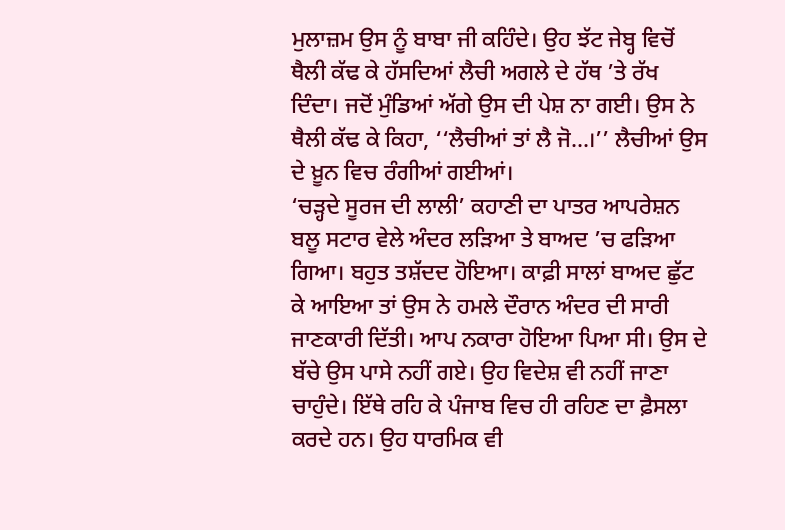ਮੁਲਾਜ਼ਮ ਉਸ ਨੂੰ ਬਾਬਾ ਜੀ ਕਹਿੰਦੇ। ਉਹ ਝੱਟ ਜੇਬ੍ਹ ਵਿਚੋਂ ਥੈਲੀ ਕੱਢ ਕੇ ਹੱਸਦਿਆਂ ਲੈਚੀ ਅਗਲੇ ਦੇ ਹੱਥ ’ਤੇ ਰੱਖ ਦਿੰਦਾ। ਜਦੋਂ ਮੁੰਡਿਆਂ ਅੱਗੇ ਉਸ ਦੀ ਪੇਸ਼ ਨਾ ਗਈ। ਉਸ ਨੇ ਥੈਲੀ ਕੱਢ ਕੇ ਕਿਹਾ, ‘‘ਲੈਚੀਆਂ ਤਾਂ ਲੈ ਜੋ...।’’ ਲੈਚੀਆਂ ਉਸ ਦੇ ਖ਼ੂਨ ਵਿਚ ਰੰਗੀਆਂ ਗਈਆਂ।
‘ਚੜ੍ਹਦੇ ਸੂਰਜ ਦੀ ਲਾਲੀ’ ਕਹਾਣੀ ਦਾ ਪਾਤਰ ਆਪਰੇਸ਼ਨ ਬਲੂ ਸਟਾਰ ਵੇਲੇ ਅੰਦਰ ਲੜਿਆ ਤੇ ਬਾਅਦ ’ਚ ਫੜਿਆ ਗਿਆ। ਬਹੁਤ ਤਸ਼ੱਦਦ ਹੋਇਆ। ਕਾਫ਼ੀ ਸਾਲਾਂ ਬਾਅਦ ਛੁੱਟ ਕੇ ਆਇਆ ਤਾਂ ਉਸ ਨੇ ਹਮਲੇ ਦੌਰਾਨ ਅੰਦਰ ਦੀ ਸਾਰੀ ਜਾਣਕਾਰੀ ਦਿੱਤੀ। ਆਪ ਨਕਾਰਾ ਹੋਇਆ ਪਿਆ ਸੀ। ਉਸ ਦੇ ਬੱਚੇ ਉਸ ਪਾਸੇ ਨਹੀਂ ਗਏ। ਉਹ ਵਿਦੇਸ਼ ਵੀ ਨਹੀਂ ਜਾਣਾ ਚਾਹੁੰਦੇ। ਇੱਥੇ ਰਹਿ ਕੇ ਪੰਜਾਬ ਵਿਚ ਹੀ ਰਹਿਣ ਦਾ ਫ਼ੈਸਲਾ ਕਰਦੇ ਹਨ। ਉਹ ਧਾਰਮਿਕ ਵੀ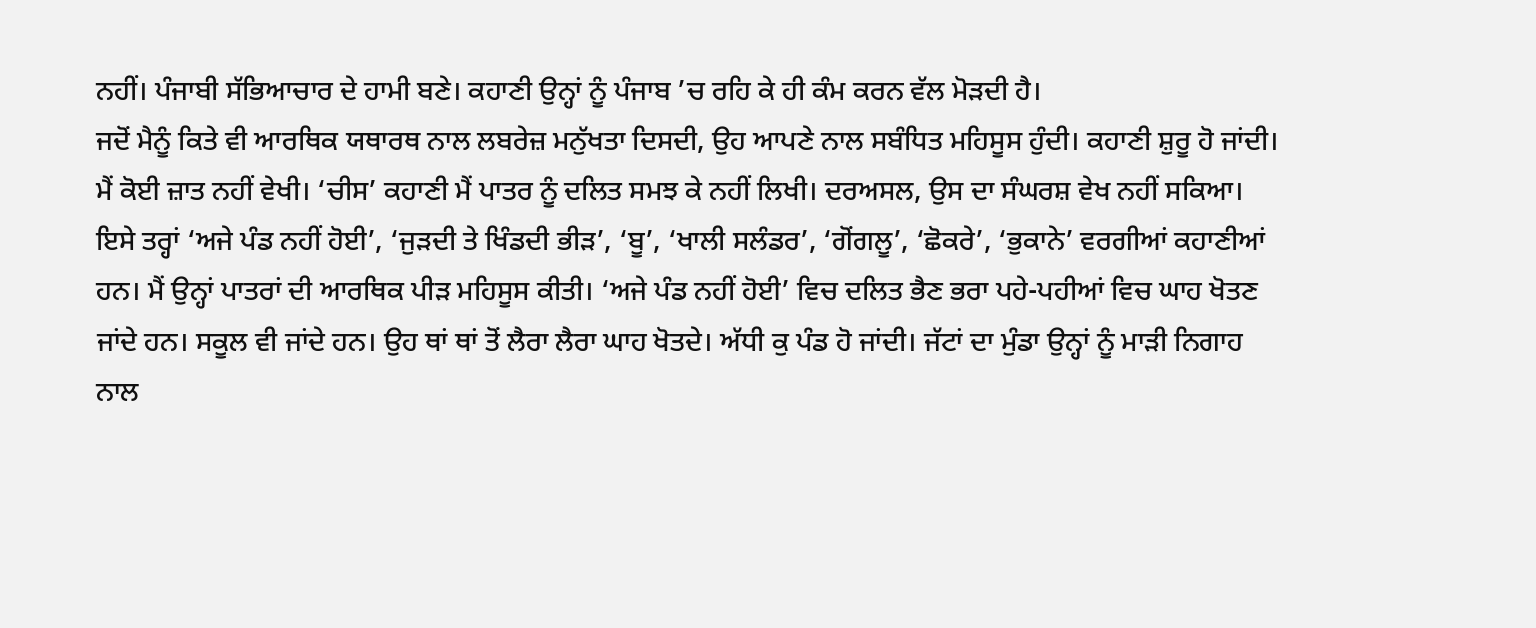ਨਹੀਂ। ਪੰਜਾਬੀ ਸੱਭਿਆਚਾਰ ਦੇ ਹਾਮੀ ਬਣੇ। ਕਹਾਣੀ ਉਨ੍ਹਾਂ ਨੂੰ ਪੰਜਾਬ ’ਚ ਰਹਿ ਕੇ ਹੀ ਕੰਮ ਕਰਨ ਵੱਲ ਮੋੜਦੀ ਹੈ।
ਜਦੋਂ ਮੈਨੂੰ ਕਿਤੇ ਵੀ ਆਰਥਿਕ ਯਥਾਰਥ ਨਾਲ ਲਬਰੇਜ਼ ਮਨੁੱਖਤਾ ਦਿਸਦੀ, ਉਹ ਆਪਣੇ ਨਾਲ ਸਬੰਧਿਤ ਮਹਿਸੂਸ ਹੁੰਦੀ। ਕਹਾਣੀ ਸ਼ੁਰੂ ਹੋ ਜਾਂਦੀ। ਮੈਂ ਕੋਈ ਜ਼ਾਤ ਨਹੀਂ ਵੇਖੀ। ‘ਚੀਸ’ ਕਹਾਣੀ ਮੈਂ ਪਾਤਰ ਨੂੰ ਦਲਿਤ ਸਮਝ ਕੇ ਨਹੀਂ ਲਿਖੀ। ਦਰਅਸਲ, ਉਸ ਦਾ ਸੰਘਰਸ਼ ਵੇਖ ਨਹੀਂ ਸਕਿਆ। ਇਸੇ ਤਰ੍ਹਾਂ ‘ਅਜੇ ਪੰਡ ਨਹੀਂ ਹੋਈ’, ‘ਜੁੜਦੀ ਤੇ ਖਿੰਡਦੀ ਭੀੜ’, ‘ਬੂ’, ‘ਖਾਲੀ ਸਲੰਡਰ’, ‘ਗੋਂਗਲੂ’, ‘ਛੋਕਰੇ’, ‘ਭੁਕਾਨੇ’ ਵਰਗੀਆਂ ਕਹਾਣੀਆਂ ਹਨ। ਮੈਂ ਉਨ੍ਹਾਂ ਪਾਤਰਾਂ ਦੀ ਆਰਥਿਕ ਪੀੜ ਮਹਿਸੂਸ ਕੀਤੀ। ‘ਅਜੇ ਪੰਡ ਨਹੀਂ ਹੋਈ’ ਵਿਚ ਦਲਿਤ ਭੈਣ ਭਰਾ ਪਹੇ-ਪਹੀਆਂ ਵਿਚ ਘਾਹ ਖੋਤਣ ਜਾਂਦੇ ਹਨ। ਸਕੂਲ ਵੀ ਜਾਂਦੇ ਹਨ। ਉਹ ਥਾਂ ਥਾਂ ਤੋਂ ਲੈਰਾ ਲੈਰਾ ਘਾਹ ਖੋਤਦੇ। ਅੱਧੀ ਕੁ ਪੰਡ ਹੋ ਜਾਂਦੀ। ਜੱਟਾਂ ਦਾ ਮੁੰਡਾ ਉਨ੍ਹਾਂ ਨੂੰ ਮਾੜੀ ਨਿਗਾਹ ਨਾਲ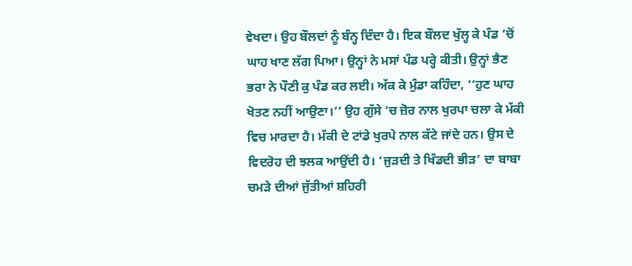ਵੇਖਦਾ। ਉਹ ਬੌਲਦਾਂ ਨੂੰ ਬੰਨ੍ਹ ਦਿੰਦਾ ਹੈ। ਇਕ ਬੌਲਦ ਖੁੱਲ੍ਹ ਕੇ ਪੰਡ ’ਚੋਂ ਘਾਹ ਖਾਣ ਲੱਗ ਪਿਆ। ਉਨ੍ਹਾਂ ਨੇ ਮਸਾਂ ਪੰਡ ਪਰ੍ਹੇ ਕੀਤੀ। ਉਨ੍ਹਾਂ ਭੈਣ ਭਰਾ ਨੇ ਪੌਣੀ ਕੁ ਪੰਡ ਕਰ ਲਈ। ਅੱਕ ਕੇ ਮੁੰਡਾ ਕਹਿੰਦਾ, ‘‘ਹੁਣ ਘਾਹ ਖੋਤਣ ਨਹੀਂ ਆਉਣਾ।’’ ਉਹ ਗੁੱਸੇ ’ਚ ਜ਼ੋਰ ਨਾਲ ਖੁਰਪਾ ਚਲਾ ਕੇ ਮੱਕੀ ਵਿਚ ਮਾਰਦਾ ਹੈ। ਮੱਕੀ ਦੇ ਟਾਂਡੇ ਖੁਰਪੇ ਨਾਲ ਕੱਟੇ ਜਾਂਦੇ ਹਨ। ਉਸ ਦੇ ਵਿਦਰੋਹ ਦੀ ਝਲਕ ਆਉਂਦੀ ਹੈ। ‘ਜੁੜਦੀ ਤੇ ਖਿੰਡਦੀ ਭੀੜ’ ਦਾ ਬਾਬਾ ਚਮੜੇ ਦੀਆਂ ਜੁੱਤੀਆਂ ਸ਼ਹਿਰੀ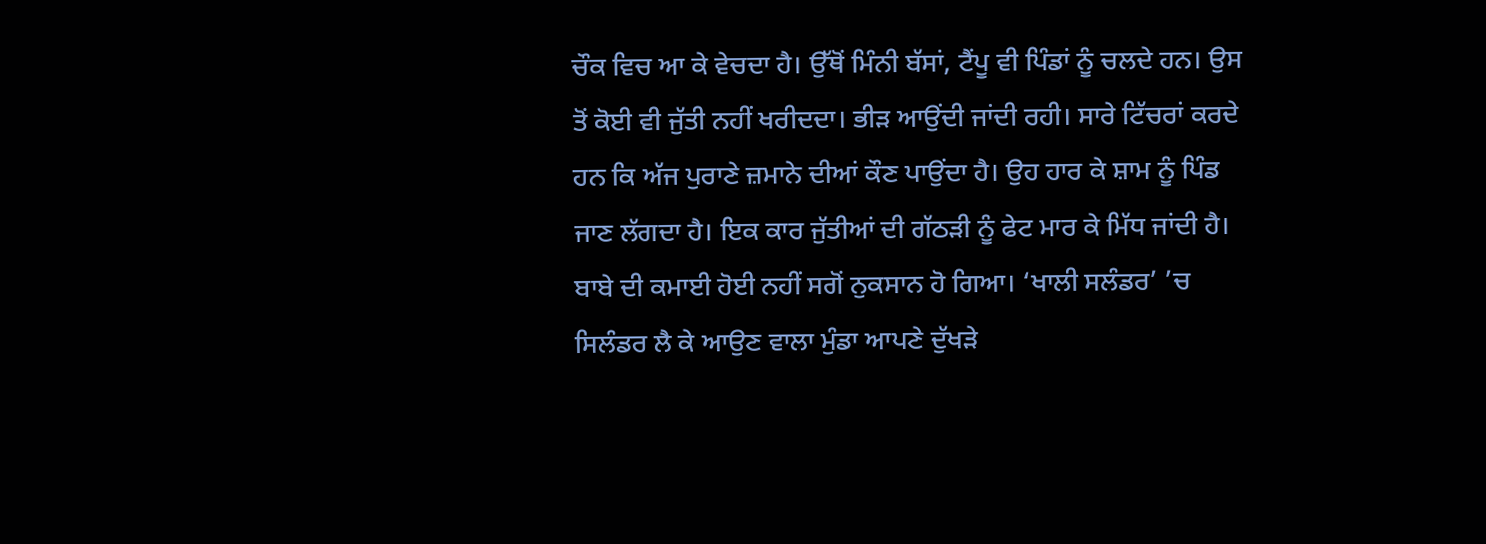ਚੌਕ ਵਿਚ ਆ ਕੇ ਵੇਚਦਾ ਹੈ। ਉੱਥੋਂ ਮਿੰਨੀ ਬੱਸਾਂ, ਟੈਂਪੂ ਵੀ ਪਿੰਡਾਂ ਨੂੰ ਚਲਦੇ ਹਨ। ਉਸ ਤੋਂ ਕੋਈ ਵੀ ਜੁੱਤੀ ਨਹੀਂ ਖਰੀਦਦਾ। ਭੀੜ ਆਉਂਦੀ ਜਾਂਦੀ ਰਹੀ। ਸਾਰੇ ਟਿੱਚਰਾਂ ਕਰਦੇ ਹਨ ਕਿ ਅੱਜ ਪੁਰਾਣੇ ਜ਼ਮਾਨੇ ਦੀਆਂ ਕੌਣ ਪਾਉਂਦਾ ਹੈ। ਉਹ ਹਾਰ ਕੇ ਸ਼ਾਮ ਨੂੰ ਪਿੰਡ ਜਾਣ ਲੱਗਦਾ ਹੈ। ਇਕ ਕਾਰ ਜੁੱਤੀਆਂ ਦੀ ਗੱਠੜੀ ਨੂੰ ਫੇਟ ਮਾਰ ਕੇ ਮਿੱਧ ਜਾਂਦੀ ਹੈ। ਬਾਬੇ ਦੀ ਕਮਾਈ ਹੋਈ ਨਹੀਂ ਸਗੋਂ ਨੁਕਸਾਨ ਹੋ ਗਿਆ। ‘ਖਾਲੀ ਸਲੰਡਰ’ ’ਚ ਸਿਲੰਡਰ ਲੈ ਕੇ ਆਉਣ ਵਾਲਾ ਮੁੰਡਾ ਆਪਣੇ ਦੁੱਖੜੇ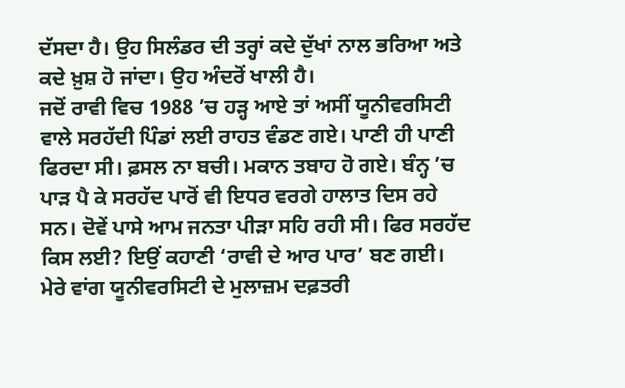ਦੱਸਦਾ ਹੈ। ਉਹ ਸਿਲੰਡਰ ਦੀ ਤਰ੍ਹਾਂ ਕਦੇ ਦੁੱਖਾਂ ਨਾਲ ਭਰਿਆ ਅਤੇ ਕਦੇ ਖ਼ੁਸ਼ ਹੋ ਜਾਂਦਾ। ਉਹ ਅੰਦਰੋਂ ਖਾਲੀ ਹੈ।
ਜਦੋਂ ਰਾਵੀ ਵਿਚ 1988 ’ਚ ਹੜ੍ਹ ਆਏ ਤਾਂ ਅਸੀਂ ਯੂਨੀਵਰਸਿਟੀ ਵਾਲੇ ਸਰਹੱਦੀ ਪਿੰਡਾਂ ਲਈ ਰਾਹਤ ਵੰਡਣ ਗਏ। ਪਾਣੀ ਹੀ ਪਾਣੀ ਫਿਰਦਾ ਸੀ। ਫ਼ਸਲ ਨਾ ਬਚੀ। ਮਕਾਨ ਤਬਾਹ ਹੋ ਗਏ। ਬੰਨ੍ਹ ’ਚ ਪਾੜ ਪੈ ਕੇ ਸਰਹੱਦ ਪਾਰੋਂ ਵੀ ਇਧਰ ਵਰਗੇ ਹਾਲਾਤ ਦਿਸ ਰਹੇ ਸਨ। ਦੋਵੇਂ ਪਾਸੇ ਆਮ ਜਨਤਾ ਪੀੜਾ ਸਹਿ ਰਹੀ ਸੀ। ਫਿਰ ਸਰਹੱਦ ਕਿਸ ਲਈ? ਇਉਂ ਕਹਾਣੀ ‘ਰਾਵੀ ਦੇ ਆਰ ਪਾਰ’ ਬਣ ਗਈ।
ਮੇਰੇ ਵਾਂਗ ਯੂਨੀਵਰਸਿਟੀ ਦੇ ਮੁਲਾਜ਼ਮ ਦਫ਼ਤਰੀ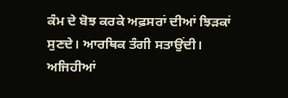ਕੰਮ ਦੇ ਬੋਝ ਕਰਕੇ ਅਫ਼ਸਰਾਂ ਦੀਆਂ ਝਿੜਕਾਂ ਸੁਣਦੇ। ਆਰਥਿਕ ਤੰਗੀ ਸਤਾਉਂਦੀ। ਅਜਿਹੀਆਂ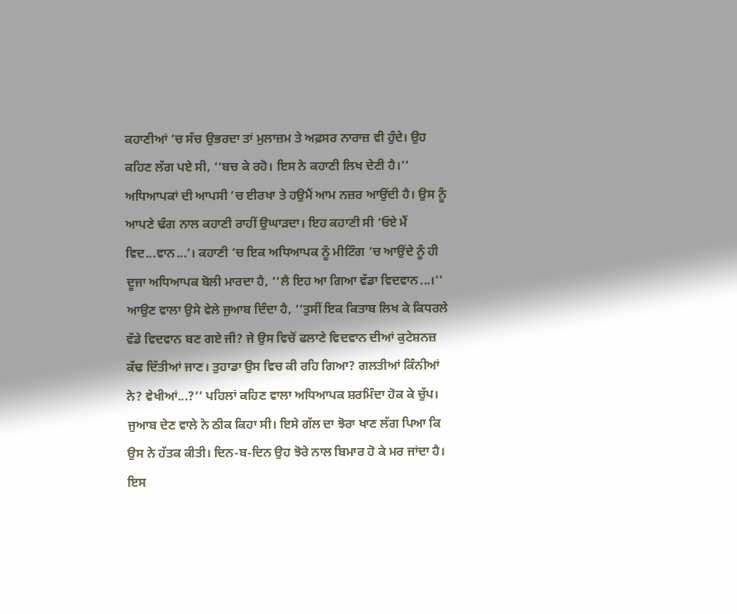ਕਹਾਣੀਆਂ ’ਚ ਸੱਚ ਉਭਰਦਾ ਤਾਂ ਮੁਲਾਜ਼ਮ ਤੇ ਅਫ਼ਸਰ ਨਾਰਾਜ਼ ਵੀ ਹੁੰਦੇ। ਉਹ ਕਹਿਣ ਲੱਗ ਪਏ ਸੀ, ‘‘ਬਚ ਕੇ ਰਹੋ। ਇਸ ਨੇ ਕਹਾਣੀ ਲਿਖ ਦੇਣੀ ਹੈ।’’ ਅਧਿਆਪਕਾਂ ਦੀ ਆਪਸੀ ’ਚ ਈਰਖਾ ਤੇ ਹਉਮੈਂ ਆਮ ਨਜ਼ਰ ਆਉਂਦੀ ਹੈ। ਉਸ ਨੂੰ ਆਪਣੇ ਢੰਗ ਨਾਲ ਕਹਾਣੀ ਰਾਹੀਂ ਉਘਾੜਦਾ। ਇਹ ਕਹਾਣੀ ਸੀ ‘ਓਏ ਮੈਂ ਵਿਦ...ਵਾਨ...’। ਕਹਾਣੀ ’ਚ ਇਕ ਅਧਿਆਪਕ ਨੂੰ ਮੀਟਿੰਗ ’ਚ ਆਉਂਦੇ ਨੂੰ ਹੀ ਦੂਜਾ ਅਧਿਆਪਕ ਬੋਲੀ ਮਾਰਦਾ ਹੈ, ‘‘ਲੈ ਇਹ ਆ ਗਿਆ ਵੱਡਾ ਵਿਦਵਾਨ...।’’ ਆਉਣ ਵਾਲਾ ਉਸੇ ਵੇਲੇ ਜੁਆਬ ਦਿੰਦਾ ਹੈ, ‘‘ਤੁਸੀਂ ਇਕ ਕਿਤਾਬ ਲਿਖ ਕੇ ਕਿਧਰਲੇ ਵੱਡੇ ਵਿਦਵਾਨ ਬਣ ਗਏ ਜੀ? ਜੇ ਉਸ ਵਿਚੋਂ ਫਲਾਣੇ ਵਿਦਵਾਨ ਦੀਆਂ ਕੁਟੇਸ਼ਨਜ਼ ਕੱਢ ਦਿੱਤੀਆਂ ਜਾਣ। ਤੁਹਾਡਾ ਉਸ ਵਿਚ ਕੀ ਰਹਿ ਗਿਆ? ਗਲਤੀਆਂ ਕਿੰਨੀਆਂ ਨੇ? ਵੇਖੀਆਂ...?’’ ਪਹਿਲਾਂ ਕਹਿਣ ਵਾਲਾ ਅਧਿਆਪਕ ਸ਼ਰਮਿੰਦਾ ਹੋਕ ਕੇ ਚੁੱਪ। ਜੁਆਬ ਦੇਣ ਵਾਲੇ ਨੇ ਠੀਕ ਕਿਹਾ ਸੀ। ਇਸੇ ਗੱਲ ਦਾ ਝੋਰਾ ਖਾਣ ਲੱਗ ਪਿਆ ਕਿ ਉਸ ਨੇ ਹੱਤਕ ਕੀਤੀ। ਦਿਨ-ਬ-ਦਿਨ ਉਹ ਝੋਰੇ ਨਾਲ ਬਿਮਾਰ ਹੋ ਕੇ ਮਰ ਜਾਂਦਾ ਹੈ। ਇਸ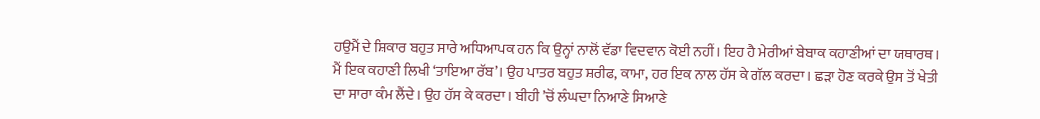ਹਉਮੈਂ ਦੇ ਸ਼ਿਕਾਰ ਬਹੁਤ ਸਾਰੇ ਅਧਿਆਪਕ ਹਨ ਕਿ ਉਨ੍ਹਾਂ ਨਾਲੋਂ ਵੱਡਾ ਵਿਦਵਾਨ ਕੋਈ ਨਹੀਂ। ਇਹ ਹੈ ਮੇਰੀਆਂ ਬੇਬਾਕ ਕਹਾਣੀਆਂ ਦਾ ਯਥਾਰਥ।
ਮੈਂ ਇਕ ਕਹਾਣੀ ਲਿਖੀ ‘ਤਾਇਆ ਰੱਬ’। ਉਹ ਪਾਤਰ ਬਹੁਤ ਸ਼ਰੀਫ, ਕਾਮਾ, ਹਰ ਇਕ ਨਾਲ ਹੱਸ ਕੇ ਗੱਲ ਕਰਦਾ। ਛੜਾ ਹੋਣ ਕਰਕੇ ਉਸ ਤੋਂ ਖੇਤੀ ਦਾ ਸਾਰਾ ਕੰਮ ਲੈਂਦੇ। ਉਹ ਹੱਸ ਕੇ ਕਰਦਾ। ਬੀਹੀ ’ਚੋਂ ਲੰਘਦਾ ਨਿਆਣੇ ਸਿਆਣੇ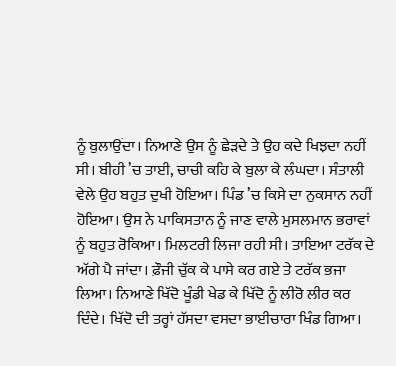ਨੂੰ ਬੁਲਾਉਂਦਾ। ਨਿਆਣੇ ਉਸ ਨੂੰ ਛੇੜਦੇ ਤੇ ਉਹ ਕਦੇ ਖਿਝਦਾ ਨਹੀਂ ਸੀ। ਬੀਹੀ ’ਚ ਤਾਈ, ਚਾਚੀ ਕਹਿ ਕੇ ਬੁਲਾ ਕੇ ਲੰਘਦਾ। ਸੰਤਾਲੀ ਵੇਲੇ ਉਹ ਬਹੁਤ ਦੁਖੀ ਹੋਇਆ। ਪਿੰਡ ’ਚ ਕਿਸੇ ਦਾ ਨੁਕਸਾਨ ਨਹੀਂ ਹੋਇਆ। ਉਸ ਨੇ ਪਾਕਿਸਤਾਨ ਨੂੰ ਜਾਣ ਵਾਲੇ ਮੁਸਲਮਾਨ ਭਰਾਵਾਂ ਨੂੰ ਬਹੁਤ ਰੋਕਿਆ। ਮਿਲਟਰੀ ਲਿਜਾ ਰਹੀ ਸੀ। ਤਾਇਆ ਟਰੱਕ ਦੇ ਅੱਗੇ ਪੈ ਜਾਂਦਾ। ਫ਼ੌਜੀ ਚੁੱਕ ਕੇ ਪਾਸੇ ਕਰ ਗਏ ਤੇ ਟਰੱਕ ਭਜਾ ਲਿਆ। ਨਿਆਣੇ ਖਿੱਦੋ ਖੂੰਡੀ ਖੇਡ ਕੇ ਖਿੱਦੋ ਨੂੰ ਲੀਰੋ ਲੀਰ ਕਰ ਦਿੰਦੇ। ਖਿੱਦੋ ਦੀ ਤਰ੍ਹਾਂ ਹੱਸਦਾ ਵਸਦਾ ਭਾਈਚਾਰਾ ਖਿੰਡ ਗਿਆ।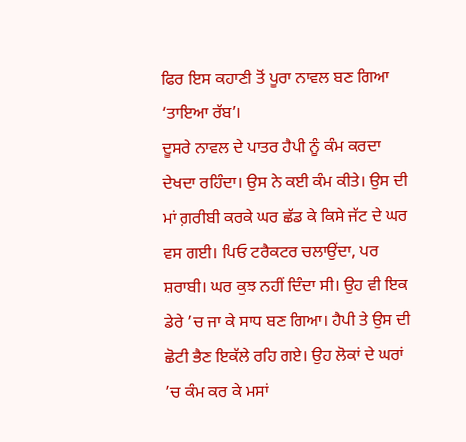ਫਿਰ ਇਸ ਕਹਾਣੀ ਤੋਂ ਪੂਰਾ ਨਾਵਲ ਬਣ ਗਿਆ ‘ਤਾਇਆ ਰੱਬ’।
ਦੂਸਰੇ ਨਾਵਲ ਦੇ ਪਾਤਰ ਹੈਪੀ ਨੂੰ ਕੰਮ ਕਰਦਾ ਦੇਖਦਾ ਰਹਿੰਦਾ। ਉਸ ਨੇ ਕਈ ਕੰਮ ਕੀਤੇ। ਉਸ ਦੀ ਮਾਂ ਗ਼ਰੀਬੀ ਕਰਕੇ ਘਰ ਛੱਡ ਕੇ ਕਿਸੇ ਜੱਟ ਦੇ ਘਰ ਵਸ ਗਈ। ਪਿਓ ਟਰੈਕਟਰ ਚਲਾਉਂਦਾ, ਪਰ ਸ਼ਰਾਬੀ। ਘਰ ਕੁਝ ਨਹੀਂ ਦਿੰਦਾ ਸੀ। ਉਹ ਵੀ ਇਕ ਡੇਰੇ ’ਚ ਜਾ ਕੇ ਸਾਧ ਬਣ ਗਿਆ। ਹੈਪੀ ਤੇ ਉਸ ਦੀ ਛੋਟੀ ਭੈਣ ਇਕੱਲੇ ਰਹਿ ਗਏ। ਉਹ ਲੋਕਾਂ ਦੇ ਘਰਾਂ ’ਚ ਕੰਮ ਕਰ ਕੇ ਮਸਾਂ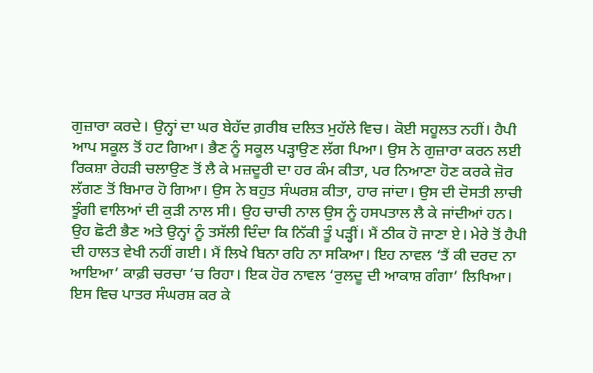ਗੁਜ਼ਾਰਾ ਕਰਦੇ। ਉਨ੍ਹਾਂ ਦਾ ਘਰ ਬੇਹੱਦ ਗ਼ਰੀਬ ਦਲਿਤ ਮੁਹੱਲੇ ਵਿਚ। ਕੋਈ ਸਹੂਲਤ ਨਹੀਂ। ਹੈਪੀ ਆਪ ਸਕੂਲ ਤੋਂ ਹਟ ਗਿਆ। ਭੈਣ ਨੂੰ ਸਕੂਲ ਪੜ੍ਹਾਉਣ ਲੱਗ ਪਿਆ। ਉਸ ਨੇ ਗੁਜ਼ਾਰਾ ਕਰਨ ਲਈ ਰਿਕਸ਼ਾ ਰੇਹੜੀ ਚਲਾਉਣ ਤੋਂ ਲੈ ਕੇ ਮਜ਼ਦੂਰੀ ਦਾ ਹਰ ਕੰਮ ਕੀਤਾ, ਪਰ ਨਿਆਣਾ ਹੋਣ ਕਰਕੇ ਜ਼ੋਰ ਲੱਗਣ ਤੋਂ ਬਿਮਾਰ ਹੋ ਗਿਆ। ਉਸ ਨੇ ਬਹੁਤ ਸੰਘਰਸ਼ ਕੀਤਾ, ਹਾਰ ਜਾਂਦਾ। ਉਸ ਦੀ ਦੋਸਤੀ ਲਾਚੀ ਝੂੰਗੀ ਵਾਲਿਆਂ ਦੀ ਕੁੜੀ ਨਾਲ ਸੀ। ਉਹ ਚਾਚੀ ਨਾਲ ਉਸ ਨੂੰ ਹਸਪਤਾਲ ਲੈ ਕੇ ਜਾਂਦੀਆਂ ਹਨ। ਉਹ ਛੋਟੀ ਭੈਣ ਅਤੇ ਉਨ੍ਹਾਂ ਨੂੰ ਤਸੱਲੀ ਦਿੰਦਾ ਕਿ ਨਿੱਕੀ ਤੂੰ ਪੜ੍ਹੀਂ। ਮੈਂ ਠੀਕ ਹੋ ਜਾਣਾ ਏ। ਮੇਰੇ ਤੋਂ ਹੈਪੀ ਦੀ ਹਾਲਤ ਵੇਖੀ ਨਹੀਂ ਗਈ। ਮੈਂ ਲਿਖੇ ਬਿਨਾ ਰਹਿ ਨਾ ਸਕਿਆ। ਇਹ ਨਾਵਲ ‘ਤੈਂ ਕੀ ਦਰਦ ਨਾ ਆਇਆ’ ਕਾਫ਼ੀ ਚਰਚਾ ’ਚ ਰਿਹਾ। ਇਕ ਹੋਰ ਨਾਵਲ ‘ਰੁਲਦੂ ਦੀ ਆਕਾਸ਼ ਗੰਗਾ’ ਲਿਖਿਆ। ਇਸ ਵਿਚ ਪਾਤਰ ਸੰਘਰਸ਼ ਕਰ ਕੇ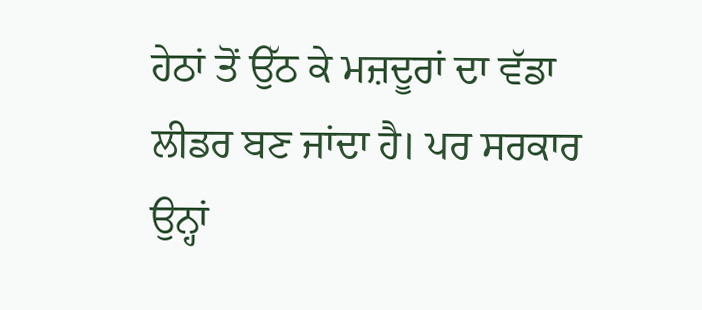ਹੇਠਾਂ ਤੋਂ ਉੱਠ ਕੇ ਮਜ਼ਦੂਰਾਂ ਦਾ ਵੱਡਾ ਲੀਡਰ ਬਣ ਜਾਂਦਾ ਹੈ। ਪਰ ਸਰਕਾਰ ਉਨ੍ਹਾਂ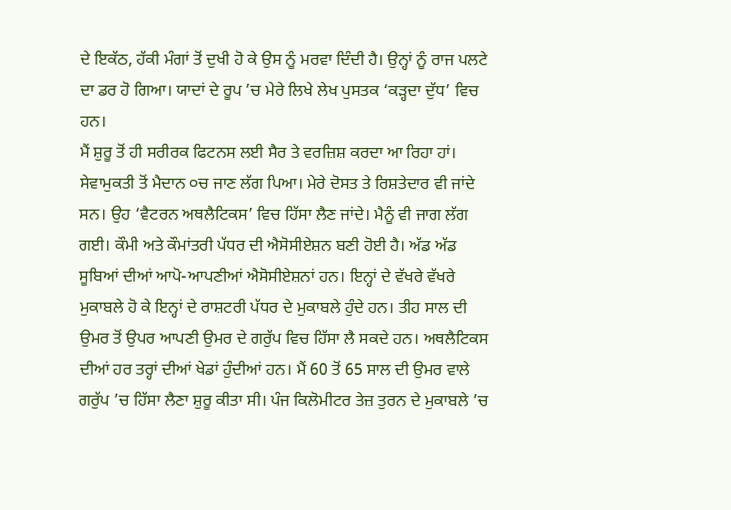ਦੇ ਇਕੱਠ, ਹੱਕੀ ਮੰਗਾਂ ਤੋਂ ਦੁਖੀ ਹੋ ਕੇ ਉਸ ਨੂੰ ਮਰਵਾ ਦਿੰਦੀ ਹੈ। ਉਨ੍ਹਾਂ ਨੂੰ ਰਾਜ ਪਲਟੇ ਦਾ ਡਰ ਹੋ ਗਿਆ। ਯਾਦਾਂ ਦੇ ਰੂਪ ’ਚ ਮੇਰੇ ਲਿਖੇ ਲੇਖ ਪੁਸਤਕ ‘ਕੜ੍ਹਦਾ ਦੁੱਧ’ ਵਿਚ ਹਨ।
ਮੈਂ ਸ਼ੁਰੂ ਤੋਂ ਹੀ ਸਰੀਰਕ ਫਿਟਨਸ ਲਈ ਸੈਰ ਤੇ ਵਰਜ਼ਿਸ਼ ਕਰਦਾ ਆ ਰਿਹਾ ਹਾਂ। ਸੇਵਾਮੁਕਤੀ ਤੋਂ ਮੈਦਾਨ ੦ਚ ਜਾਣ ਲੱਗ ਪਿਆ। ਮੇਰੇ ਦੋਸਤ ਤੇ ਰਿਸ਼ਤੇਦਾਰ ਵੀ ਜਾਂਦੇ ਸਨ। ਉਹ ‘ਵੈਟਰਨ ਅਥਲੈਟਿਕਸ’ ਵਿਚ ਹਿੱਸਾ ਲੈਣ ਜਾਂਦੇ। ਮੈਨੂੰ ਵੀ ਜਾਗ ਲੱਗ ਗਈ। ਕੌਮੀ ਅਤੇ ਕੌਮਾਂਤਰੀ ਪੱਧਰ ਦੀ ਐਸੋਸੀਏਸ਼ਨ ਬਣੀ ਹੋਈ ਹੈ। ਅੱਡ ਅੱਡ ਸੂਬਿਆਂ ਦੀਆਂ ਆਪੋ-ਆਪਣੀਆਂ ਐਸੋਸੀਏਸ਼ਨਾਂ ਹਨ। ਇਨ੍ਹਾਂ ਦੇ ਵੱਖਰੇ ਵੱਖਰੇ ਮੁਕਾਬਲੇ ਹੋ ਕੇ ਇਨ੍ਹਾਂ ਦੇ ਰਾਸ਼ਟਰੀ ਪੱਧਰ ਦੇ ਮੁਕਾਬਲੇ ਹੁੰਦੇ ਹਨ। ਤੀਹ ਸਾਲ ਦੀ ਉਮਰ ਤੋਂ ਉਪਰ ਆਪਣੀ ਉਮਰ ਦੇ ਗਰੁੱਪ ਵਿਚ ਹਿੱਸਾ ਲੈ ਸਕਦੇ ਹਨ। ਅਥਲੈਟਿਕਸ ਦੀਆਂ ਹਰ ਤਰ੍ਹਾਂ ਦੀਆਂ ਖੇਡਾਂ ਹੁੰਦੀਆਂ ਹਨ। ਮੈਂ 60 ਤੋਂ 65 ਸਾਲ ਦੀ ਉਮਰ ਵਾਲੇ ਗਰੁੱਪ ’ਚ ਹਿੱਸਾ ਲੈਣਾ ਸ਼ੁਰੂ ਕੀਤਾ ਸੀ। ਪੰਜ ਕਿਲੋਮੀਟਰ ਤੇਜ਼ ਤੁਰਨ ਦੇ ਮੁਕਾਬਲੇ ’ਚ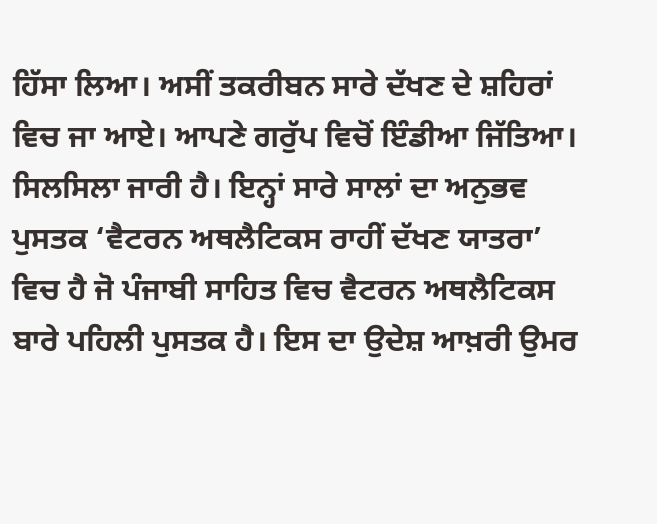ਹਿੱਸਾ ਲਿਆ। ਅਸੀਂ ਤਕਰੀਬਨ ਸਾਰੇ ਦੱਖਣ ਦੇ ਸ਼ਹਿਰਾਂ ਵਿਚ ਜਾ ਆਏ। ਆਪਣੇ ਗਰੁੱਪ ਵਿਚੋਂ ਇੰਡੀਆ ਜਿੱਤਿਆ। ਸਿਲਸਿਲਾ ਜਾਰੀ ਹੈ। ਇਨ੍ਹਾਂ ਸਾਰੇ ਸਾਲਾਂ ਦਾ ਅਨੁਭਵ ਪੁਸਤਕ ‘ਵੈਟਰਨ ਅਥਲੈਟਿਕਸ ਰਾਹੀਂ ਦੱਖਣ ਯਾਤਰਾ’ ਵਿਚ ਹੈ ਜੋ ਪੰਜਾਬੀ ਸਾਹਿਤ ਵਿਚ ਵੈਟਰਨ ਅਥਲੈਟਿਕਸ ਬਾਰੇ ਪਹਿਲੀ ਪੁਸਤਕ ਹੈ। ਇਸ ਦਾ ਉਦੇਸ਼ ਆਖ਼ਰੀ ਉਮਰ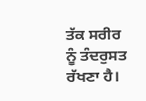ਤੱਕ ਸਰੀਰ ਨੂੰ ਤੰਦਰੁਸਤ ਰੱਖਣਾ ਹੈ।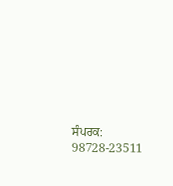ਸੰਪਰਕ: 98728-23511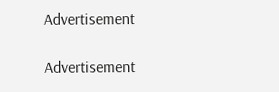Advertisement

Advertisement